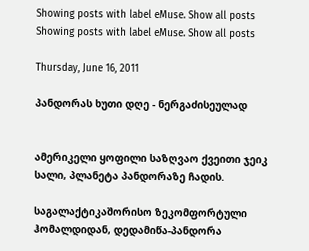Showing posts with label eMuse. Show all posts
Showing posts with label eMuse. Show all posts

Thursday, June 16, 2011

პანდორას ხუთი დღე - ნერგაძისეულად


ამერიკელი ყოფილი საზღვაო ქვეითი ჯეიკ სალი, პლანეტა პანდორაზე ჩადის.

საგალაქტიკაშორისო ზეკომფორტული ჰომალდიდან, დედამიწა-პანდორა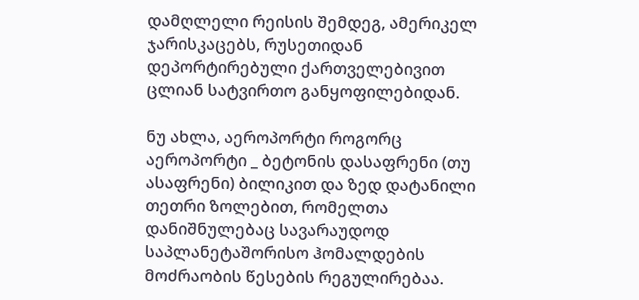დამღლელი რეისის შემდეგ, ამერიკელ ჯარისკაცებს, რუსეთიდან დეპორტირებული ქართველებივით ცლიან სატვირთო განყოფილებიდან.

ნუ ახლა, აეროპორტი როგორც აეროპორტი _ ბეტონის დასაფრენი (თუ ასაფრენი) ბილიკით და ზედ დატანილი თეთრი ზოლებით, რომელთა დანიშნულებაც სავარაუდოდ საპლანეტაშორისო ჰომალდების მოძრაობის წესების რეგულირებაა.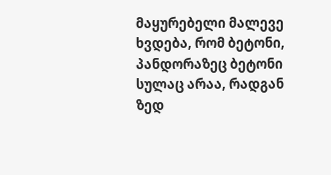მაყურებელი მალევე ხვდება, რომ ბეტონი, პანდორაზეც ბეტონი სულაც არაა, რადგან ზედ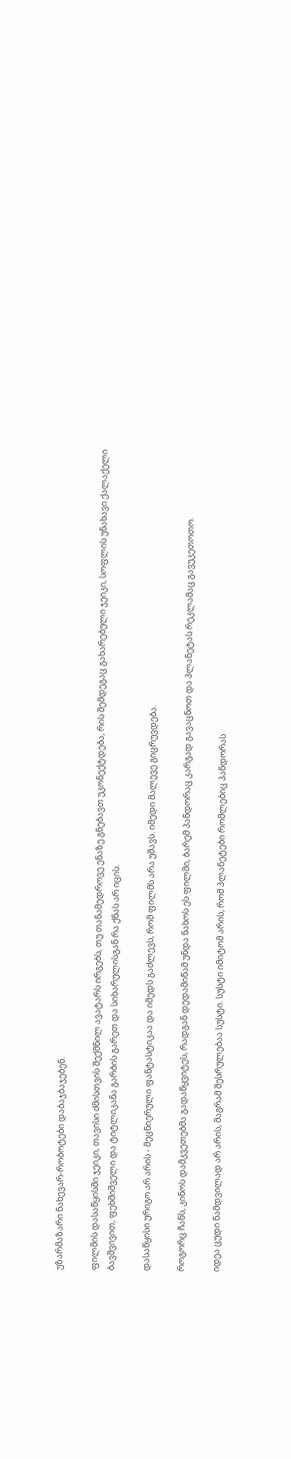უზარმაზარი ნახევარ-რობოტები დაბაჯბაჯებენ.

ფილმის დასაწყისში ჯეიკი, თავისი ძმისთვის შექმნილ ავატარს ირგებს, თუ თანამედროვე ენაზე გნებავთ უკონექტდება, რის შემდეგაც გახარებული ჯეიკი, სოფლის უნახავი ქალაქელი ბავშვივით, ფეხშიშველი და ტიტლიკანა გარბის გარეთ და სიხარულისგან რა ქნას არ იცის.

დასაწყისი ურიგო არ არის - მეცნიერული ფანტასტიკაა და იმედს გაძლევს, რომ ფილმს არა უშავს. იმედი მალევე გიცრუვდება.

როგორც ჩანს, კინოს დამკვეთებმა გადაწყვიტეს, რადგან დედამიწამ უნდა ნახოს ეს ფილმი, ბარემ პანდორაც კარგად გავაცნოთ და პლანეტას რეკლამაც გავუკეთოთო.

იდეა ცუდი ნამდვილად არ არის, მაგრამ შესრულებაა სუსტი. სუსტი იმიტომ არის, რომ პლანეტები რომლებიც პანდორას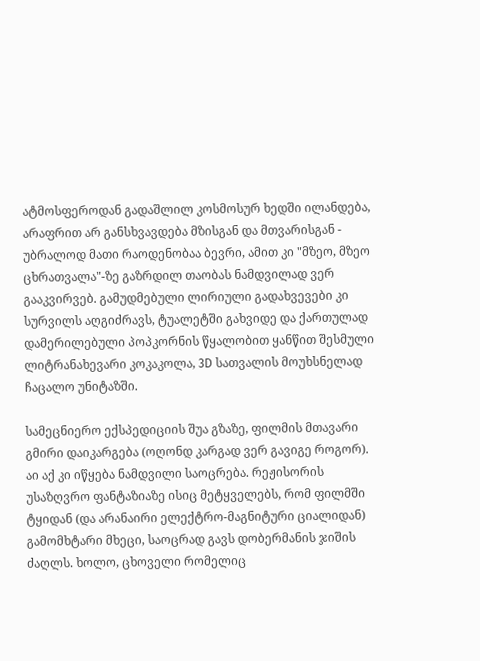ატმოსფეროდან გადაშლილ კოსმოსურ ხედში ილანდება, არაფრით არ განსხვავდება მზისგან და მთვარისგან - უბრალოდ მათი რაოდენობაა ბევრი, ამით კი "მზეო, მზეო ცხრათვალა"-ზე გაზრდილ თაობას ნამდვილად ვერ გააკვირვებ. გამუდმებული ლირიული გადახვევები კი სურვილს აღგიძრავს, ტუალეტში გახვიდე და ქართულად დამერილებული პოპკორნის წყალობით ყანწით შესმული ლიტრანახევარი კოკაკოლა, 3D სათვალის მოუხსნელად ჩაცალო უნიტაზში.

სამეცნიერო ექსპედიციის შუა გზაზე, ფილმის მთავარი გმირი დაიკარგება (ოღონდ კარგად ვერ გავიგე როგორ). აი აქ კი იწყება ნამდვილი საოცრება. რეჟისორის უსაზღვრო ფანტაზიაზე ისიც მეტყველებს, რომ ფილმში ტყიდან (და არანაირი ელექტრო-მაგნიტური ციალიდან) გამომხტარი მხეცი, საოცრად გავს დობერმანის ჯიშის ძაღლს. ხოლო, ცხოველი რომელიც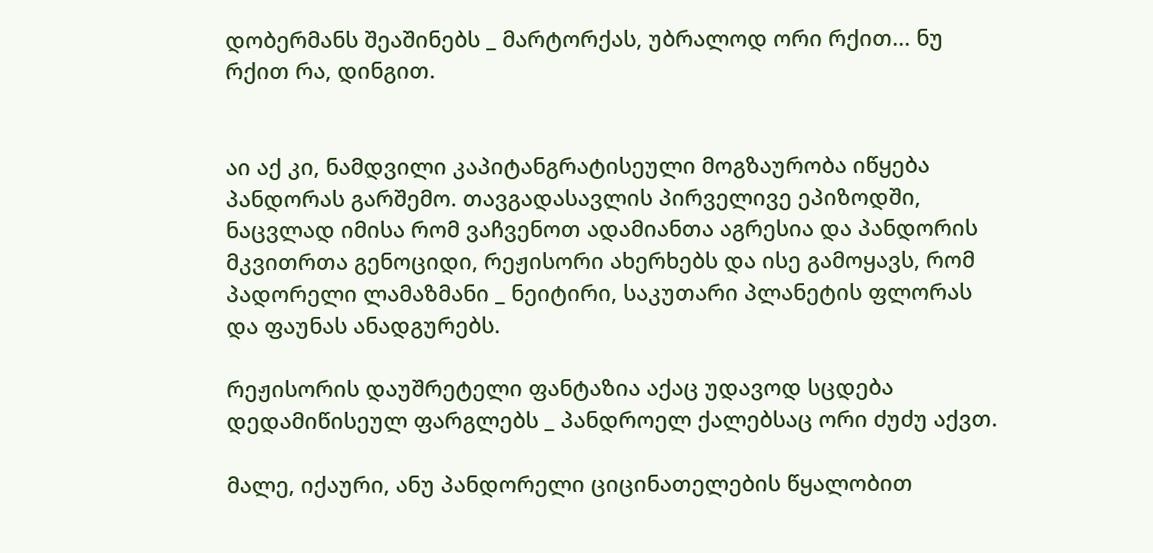დობერმანს შეაშინებს _ მარტორქას, უბრალოდ ორი რქით... ნუ რქით რა, დინგით.


აი აქ კი, ნამდვილი კაპიტანგრატისეული მოგზაურობა იწყება პანდორას გარშემო. თავგადასავლის პირველივე ეპიზოდში, ნაცვლად იმისა რომ ვაჩვენოთ ადამიანთა აგრესია და პანდორის მკვითრთა გენოციდი, რეჟისორი ახერხებს და ისე გამოყავს, რომ პადორელი ლამაზმანი _ ნეიტირი, საკუთარი პლანეტის ფლორას და ფაუნას ანადგურებს.

რეჟისორის დაუშრეტელი ფანტაზია აქაც უდავოდ სცდება დედამიწისეულ ფარგლებს _ პანდროელ ქალებსაც ორი ძუძუ აქვთ.

მალე, იქაური, ანუ პანდორელი ციცინათელების წყალობით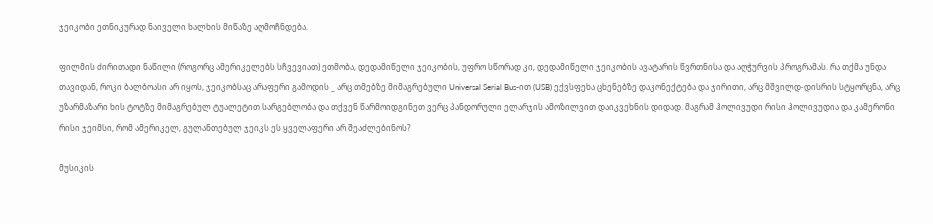ჯეიკობი ეთნიკურად ნაიველი ხალხის მიწაზე აღმოჩნდება.

ფილმის ძირითადი ნაწილი (როგორც ამერიკელებს სჩვევიათ) ეთმობა, დედამიწელი ჯეიკობის, უფრო სწორად კი, დედამიწელი ჯეიკობის ავატარის წვრთნისა და აღჭურვის პროგრამას. რა თქმა უნდა თავიდან, როკი ბალბოასი არ იყოს, ჯეიკობსაც არაფერი გამოდის _ არც თმებზე მიმაგრებული Universal Serial Bus-ით (USB) ექვსფეხა ცხენებზე დაკონექტება და ჯირითი, არც მშვილდ-დისრის სტყორცნა, არც უზარმაზარი ხის ტოტზე მიმაგრებულ ტუალეტით სარგებლობა და თქვენ წარმოიდგინეთ ვერც პანდორული ელარჯის ამოზილვით დაიკვეხნის დიდად. მაგრამ ჰოლივუდი რისი ჰოლივუდია და კამერონი რისი ჯეიმსი, რომ ამერიკელ, გულანთებულ ჯეიკს ეს ყველაფერი არ შეაძლებინოს?

მუსიკის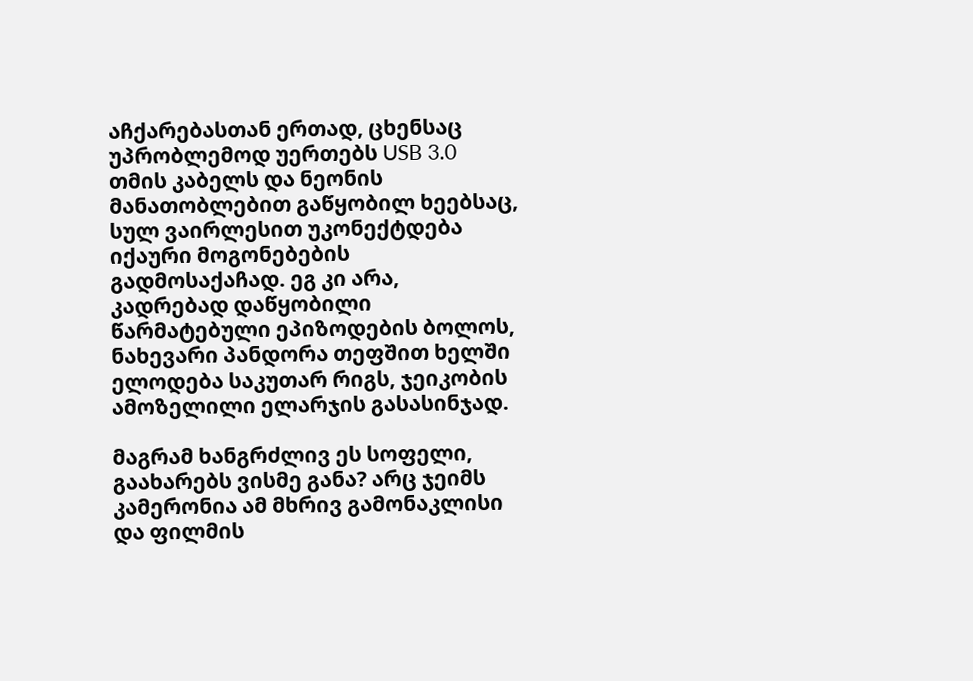აჩქარებასთან ერთად, ცხენსაც უპრობლემოდ უერთებს USB 3.0 თმის კაბელს და ნეონის მანათობლებით გაწყობილ ხეებსაც, სულ ვაირლესით უკონექტდება იქაური მოგონებების გადმოსაქაჩად. ეგ კი არა, კადრებად დაწყობილი წარმატებული ეპიზოდების ბოლოს, ნახევარი პანდორა თეფშით ხელში ელოდება საკუთარ რიგს, ჯეიკობის ამოზელილი ელარჯის გასასინჯად.

მაგრამ ხანგრძლივ ეს სოფელი, გაახარებს ვისმე განა? არც ჯეიმს კამერონია ამ მხრივ გამონაკლისი და ფილმის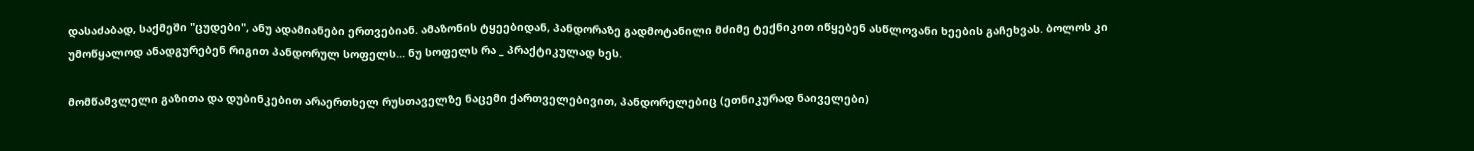დასაძაბად, საქმეში "ცუდები", ანუ ადამიანები ერთვებიან. ამაზონის ტყეებიდან, პანდორაზე გადმოტანილი მძიმე ტექნიკით იწყებენ ასწლოვანი ხეების გაჩეხვას. ბოლოს კი უმოწყალოდ ანადგურებენ რიგით პანდორულ სოფელს... ნუ სოფელს რა _ პრაქტიკულად ხეს.

მომწამვლელი გაზითა და დუბინკებით არაერთხელ რუსთაველზე ნაცემი ქართველებივით, პანდორელებიც (ეთნიკურად ნაიველები)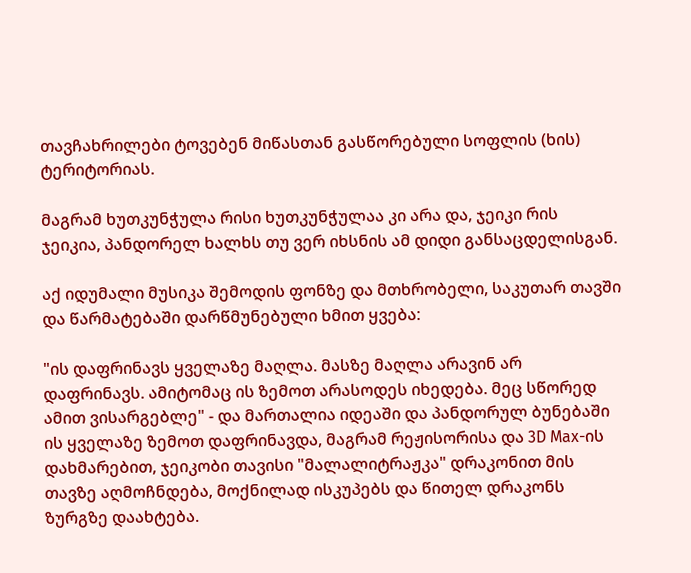თავჩახრილები ტოვებენ მიწასთან გასწორებული სოფლის (ხის) ტერიტორიას.

მაგრამ ხუთკუნჭულა რისი ხუთკუნჭულაა კი არა და, ჯეიკი რის ჯეიკია, პანდორელ ხალხს თუ ვერ იხსნის ამ დიდი განსაცდელისგან.

აქ იდუმალი მუსიკა შემოდის ფონზე და მთხრობელი, საკუთარ თავში და წარმატებაში დარწმუნებული ხმით ყვება:

"ის დაფრინავს ყველაზე მაღლა. მასზე მაღლა არავინ არ დაფრინავს. ამიტომაც ის ზემოთ არასოდეს იხედება. მეც სწორედ ამით ვისარგებლე" - და მართალია იდეაში და პანდორულ ბუნებაში ის ყველაზე ზემოთ დაფრინავდა, მაგრამ რეჟისორისა და 3D Max-ის დახმარებით, ჯეიკობი თავისი "მალალიტრაჟკა" დრაკონით მის თავზე აღმოჩნდება, მოქნილად ისკუპებს და წითელ დრაკონს ზურგზე დაახტება.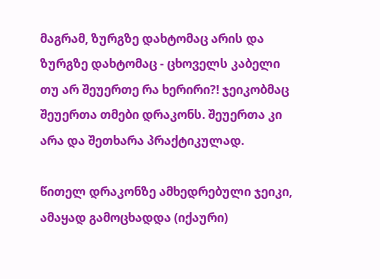მაგრამ, ზურგზე დახტომაც არის და ზურგზე დახტომაც - ცხოველს კაბელი თუ არ შეუერთე რა ხერირი?! ჯეიკობმაც შეუერთა თმები დრაკონს. შეუერთა კი არა და შეთხარა პრაქტიკულად.

წითელ დრაკონზე ამხედრებული ჯეიკი, ამაყად გამოცხადდა (იქაური)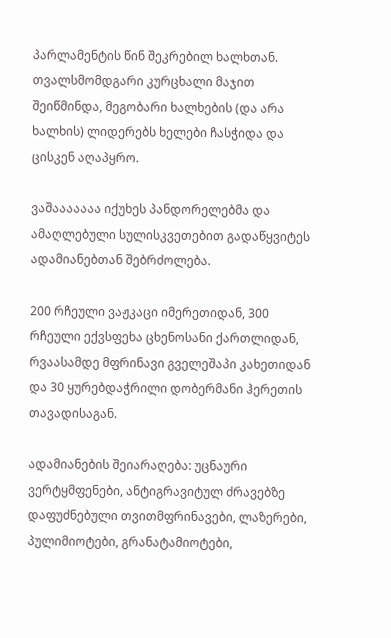პარლამენტის წინ შეკრებილ ხალხთან. თვალსმომდგარი კურცხალი მაჯით შეიწმინდა, მეგობარი ხალხების (და არა ხალხის) ლიდერებს ხელები ჩასჭიდა და ცისკენ აღაპყრო.

ვაშააააააა იქუხეს პანდორელებმა და ამაღლებული სულისკვეთებით გადაწყვიტეს ადამიანებთან შებრძოლება.

200 რჩეული ვაჟკაცი იმერეთიდან, 300 რჩეული ექვსფეხა ცხენოსანი ქართლიდან, რვაასამდე მფრინავი გველეშაპი კახეთიდან და 30 ყურებდაჭრილი დობერმანი ჰერეთის თავადისაგან.

ადამიანების შეიარაღება: უცნაური ვერტყმფენები, ანტიგრავიტულ ძრავებზე დაფუძნებული თვითმფრინავები, ლაზერები, პულიმიოტები, გრანატამიოტები,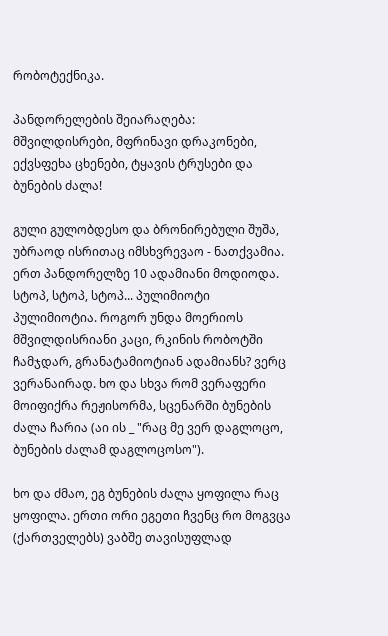რობოტექნიკა.

პანდორელების შეიარაღება: მშვილდისრები, მფრინავი დრაკონები, ექვსფეხა ცხენები, ტყავის ტრუსები და ბუნების ძალა!

გული გულობდესო და ბრონირებული შუშა, უბრაოდ ისრითაც იმსხვრევაო - ნათქვამია. ერთ პანდორელზე 10 ადამიანი მოდიოდა. სტოპ, სტოპ, სტოპ... პულიმიოტი პულიმიოტია. როგორ უნდა მოერიოს მშვილდისრიანი კაცი, რკინის რობოტში ჩამჯდარ, გრანატამიოტიან ადამიანს? ვერც ვერანაირად. ხო და სხვა რომ ვერაფერი მოიფიქრა რეჟისორმა, სცენარში ბუნების ძალა ჩარია (აი ის _ "რაც მე ვერ დაგლოცო, ბუნების ძალამ დაგლოცოსო").

ხო და ძმაო, ეგ ბუნების ძალა ყოფილა რაც ყოფილა. ერთი ორი ეგეთი ჩვენც რო მოგვცა (ქართველებს) ვაბშე თავისუფლად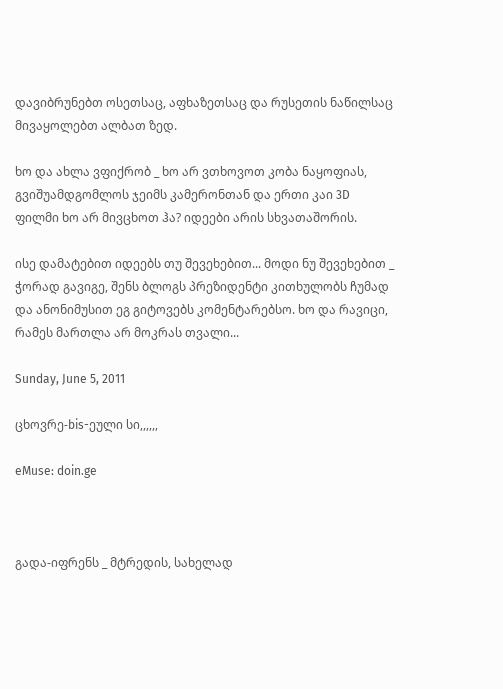დავიბრუნებთ ოსეთსაც, აფხაზეთსაც და რუსეთის ნაწილსაც მივაყოლებთ ალბათ ზედ.

ხო და ახლა ვფიქრობ _ ხო არ ვთხოვოთ კობა ნაყოფიას, გვიშუამდგომლოს ჯეიმს კამერონთან და ერთი კაი 3D ფილმი ხო არ მივცხოთ ჰა? იდეები არის სხვათაშორის.

ისე დამატებით იდეებს თუ შევეხებით... მოდი ნუ შევეხებით _ ჭორად გავიგე, შენს ბლოგს პრეზიდენტი კითხულობს ჩუმად და ანონიმუსით ეგ გიტოვებს კომენტარებსო. ხო და რავიცი, რამეს მართლა არ მოკრას თვალი...

Sunday, June 5, 2011

ცხოვრე-bis-ეული სი,,,,,,

eMuse: doin.ge



გადა-იფრენს _ მტრედის, სახელად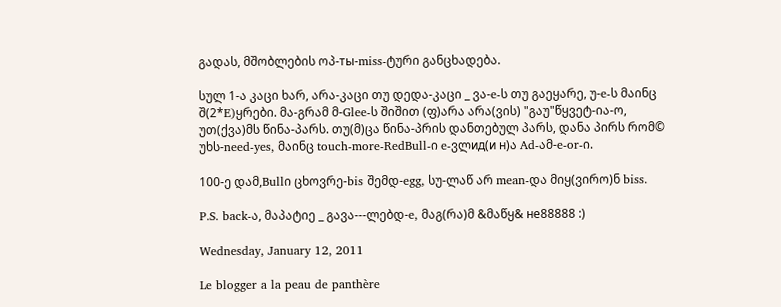გადას, მშობლების ოპ-ты-miss-ტური განცხადება.

სულ 1-ა კაცი ხარ, არა-კაცი თუ დედა-კაცი _ ვა-e-ს თუ გაეყარე, უ-e-ს მაინც შ(2*E)ყრები. მა-გრამ მ-Glee-ს შიშით (ფ)არა არა(ვის) "გაუ"წყვეტ-ია-ო, უთ(ქვა)მს წინა-პარს. თუ(მ)ცა წინა-პრის დანთებულ პარს, დანა პირს რომ© უხს-need-yes, მაინც touch-more-RedBull-ი e-ვლид(и н)ა Ad-ამ-e-or-ი.

100-ე დამ,Bullი ცხოვრე-bis შემდ-egg, სუ-ლაწ არ mean-და მიყ(ვირო)ნ biss.

P.S. back-ა, მაპატიე _ გავა---ლებდ-e, მაგ(რა)მ &მაწყ& не88888 :)

Wednesday, January 12, 2011

Le blogger a la peau de panthère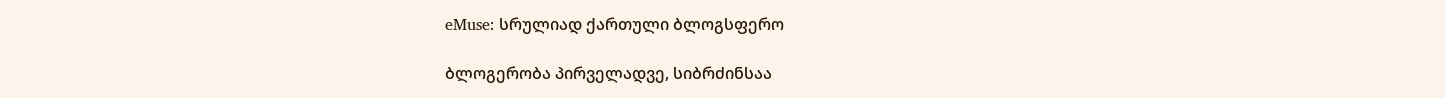eMuse: სრულიად ქართული ბლოგსფერო

ბლოგერობა პირველადვე, სიბრძინსაა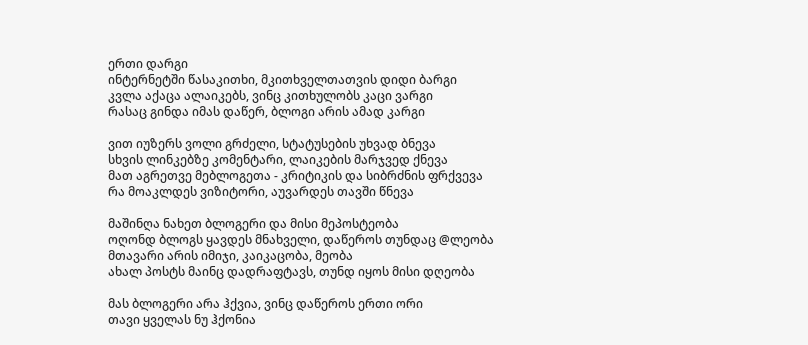ერთი დარგი
ინტერნეტში წასაკითხი, მკითხველთათვის დიდი ბარგი
კვლა აქაცა ალაიკებს, ვინც კითხულობს კაცი ვარგი
რასაც გინდა იმას დაწერ, ბლოგი არის ამად კარგი

ვით იუზერს ვოლი გრძელი, სტატუსების უხვად ბნევა
სხვის ლინკებზე კომენტარი, ლაიკების მარჯვედ ქნევა
მათ აგრეთვე მებლოგეთა - კრიტიკის და სიბრძნის ფრქვევა
რა მოაკლდეს ვიზიტორი, აუვარდეს თავში წნევა

მაშინღა ნახეთ ბლოგერი და მისი მეპოსტეობა
ოღონდ ბლოგს ყავდეს მნახველი, დაწეროს თუნდაც @ლეობა
მთავარი არის იმიჯი, კაიკაცობა, მეობა
ახალ პოსტს მაინც დადრაფტავს, თუნდ იყოს მისი დღეობა

მას ბლოგერი არა ჰქვია, ვინც დაწეროს ერთი ორი
თავი ყველას ნუ ჰქონია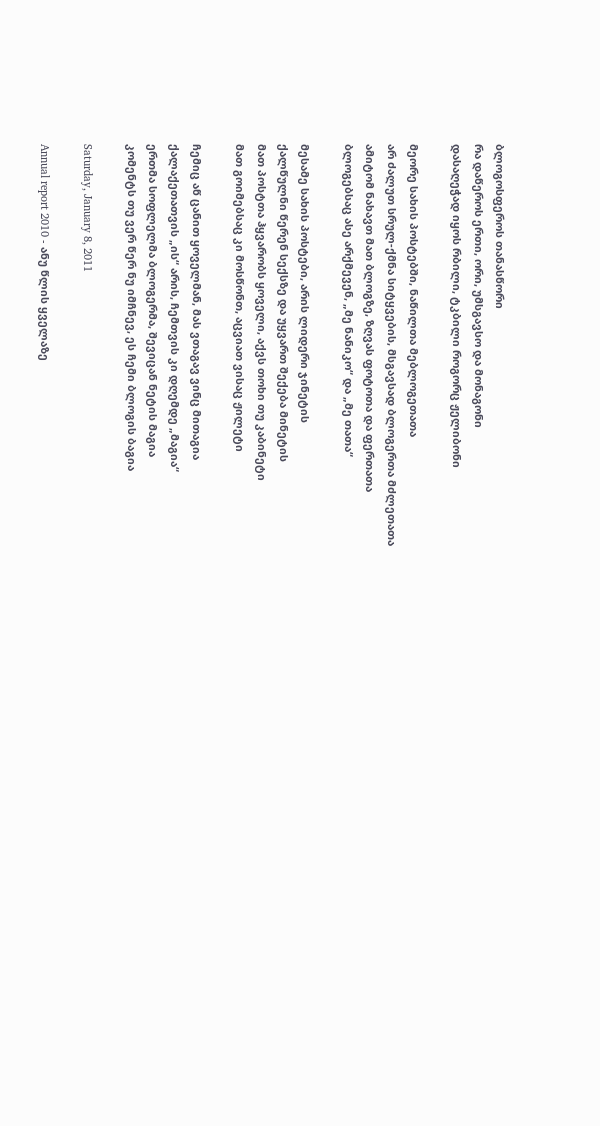ბლოგოსფეროს თანასწორი
რა დაწეროს ერთი, ორი, უმსგავსო და მონაგონი
დასაღეჭად იყოს რბილი, ტკბილი როგორც ჟელიბონი

მეორე სახის პოსტებში, ნაწილთა მებლოგეთათა
არ ძალუთ სრულ-ქმნა სიტყვების, მსგავსად ბლოგერთა მძლეთათა
ამიტომ ნახავთ მათ ბლოგზე, ზღვას ფოტოთა და ფერთათა
ბლოგებსაც ასე არქმევენ, „მე ნანიკო“ და „მე თათა“

მესამე სახის პოსტები, არის ლიდერი ჯინეტის
ქალწულნი წერენ სექსზე და უყვართ შექება მინეტის
მათ პოსტთა ჰყვარობს ყოველი, აქვს თოხი თუ კაბინეტი
მათ გოიმებსაც კი მოსწონთ, აცვიათ ვისაც ჟილეტი

ჩემიც აწ ცანით ყოველმან, მას ვთაგავ ვინც მითაგია
ქალაქეთათვის „ის“ არის, ჩემთვის კი დღემდე „მაგია“
ერთმა სოფლელმა ბლოგერმა, შევიცან ნეტის მაგია
კომენტს თუ ვერ წერ ნუ იმჩნევ, ეს ჩემი ბლოგის ბაგია

Saturday, January 8, 2011

Annual report 2010 - ანუ წლის ყველაზე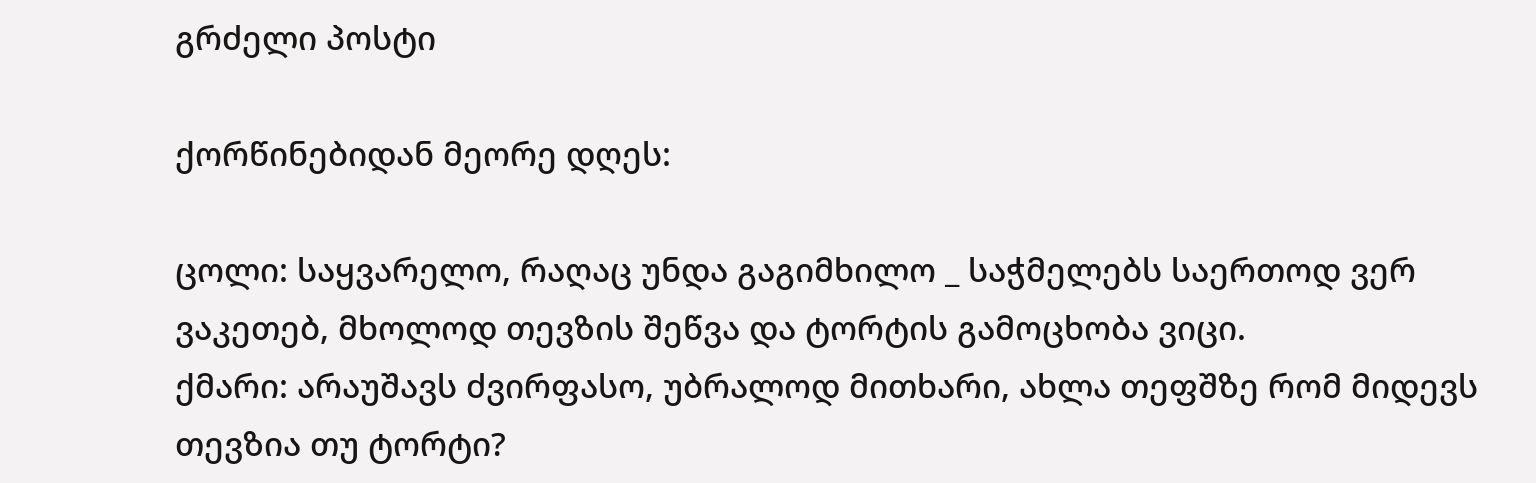გრძელი პოსტი

ქორწინებიდან მეორე დღეს:

ცოლი: საყვარელო, რაღაც უნდა გაგიმხილო _ საჭმელებს საერთოდ ვერ ვაკეთებ, მხოლოდ თევზის შეწვა და ტორტის გამოცხობა ვიცი.
ქმარი: არაუშავს ძვირფასო, უბრალოდ მითხარი, ახლა თეფშზე რომ მიდევს თევზია თუ ტორტი?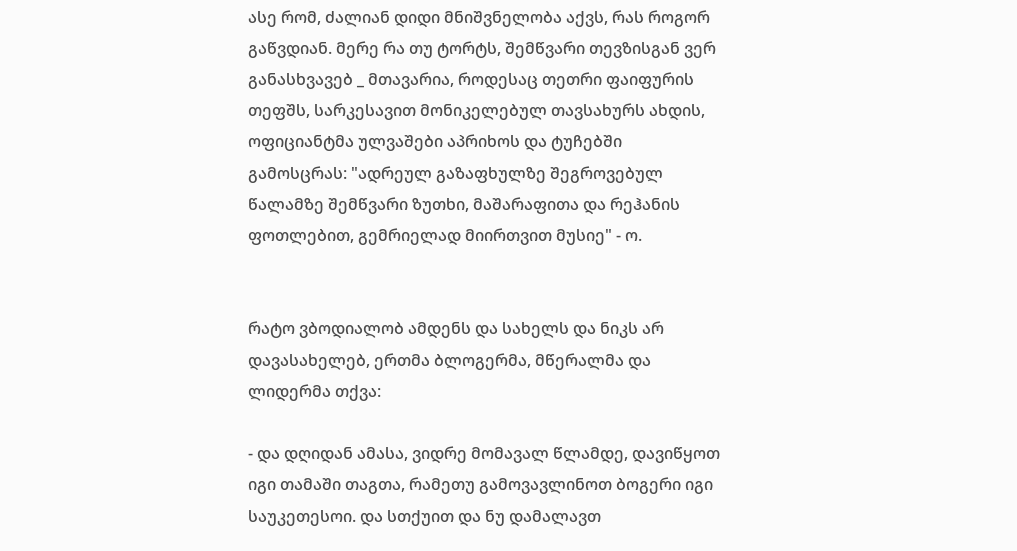ასე რომ, ძალიან დიდი მნიშვნელობა აქვს, რას როგორ გაწვდიან. მერე რა თუ ტორტს, შემწვარი თევზისგან ვერ განასხვავებ _ მთავარია, როდესაც თეთრი ფაიფურის თეფშს, სარკესავით მონიკელებულ თავსახურს ახდის, ოფიციანტმა ულვაშები აპრიხოს და ტუჩებში გამოსცრას: "ადრეულ გაზაფხულზე შეგროვებულ წალამზე შემწვარი ზუთხი, მაშარაფითა და რეჰანის ფოთლებით, გემრიელად მიირთვით მუსიე" - ო.


რატო ვბოდიალობ ამდენს და სახელს და ნიკს არ დავასახელებ, ერთმა ბლოგერმა, მწერალმა და ლიდერმა თქვა:

- და დღიდან ამასა, ვიდრე მომავალ წლამდე, დავიწყოთ იგი თამაში თაგთა, რამეთუ გამოვავლინოთ ბოგერი იგი საუკეთესოი. და სთქუით და ნუ დამალავთ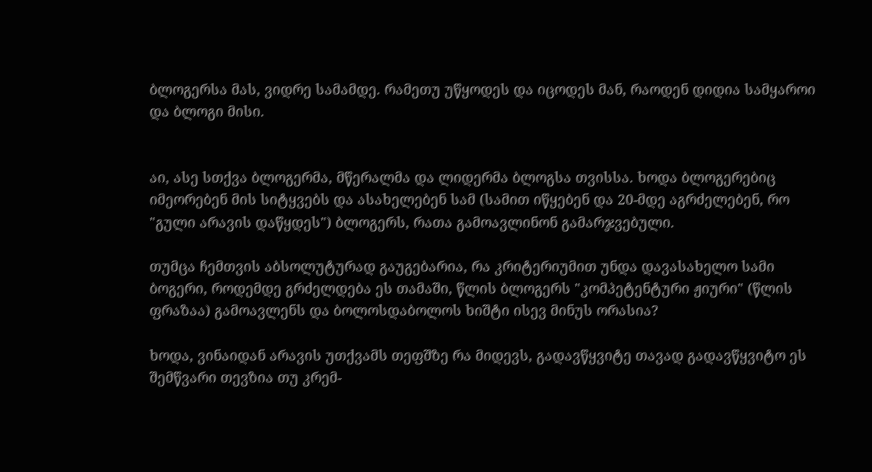ბლოგერსა მას, ვიდრე სამამდე. რამეთუ უწყოდეს და იცოდეს მან, რაოდენ დიდია სამყაროი და ბლოგი მისი.


აი, ასე სთქვა ბლოგერმა, მწერალმა და ლიდერმა ბლოგსა თვისსა. ხოდა ბლოგერებიც იმეორებენ მის სიტყვებს და ასახელებენ სამ (სამით იწყებენ და 20-მდე აგრძელებენ, რო "გული არავის დაწყდეს") ბლოგერს, რათა გამოავლინონ გამარჯვებული.

თუმცა ჩემთვის აბსოლუტურად გაუგებარია, რა კრიტერიუმით უნდა დავასახელო სამი ბოგერი, როდემდე გრძელდება ეს თამაში, წლის ბლოგერს "კომპეტენტური ჟიური" (წლის ფრაზაა) გამოავლენს და ბოლოსდაბოლოს ხიშტი ისევ მინუს ორასია?

ხოდა, ვინაიდან არავის უთქვამს თეფშზე რა მიდევს, გადავწყვიტე თავად გადავწყვიტო ეს შემწვარი თევზია თუ კრემ-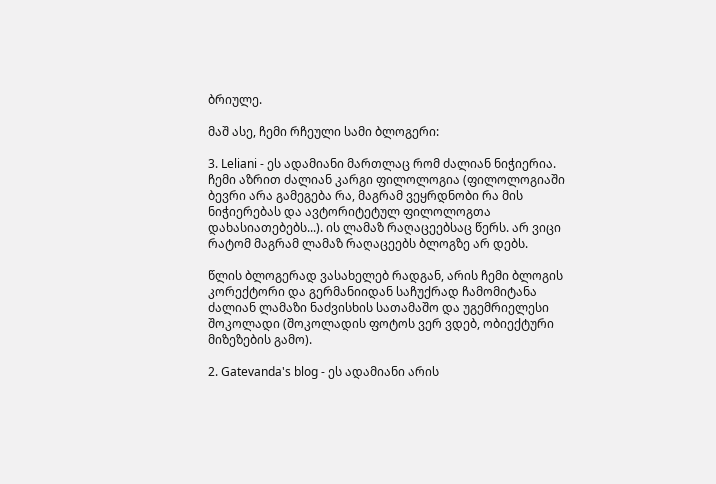ბრიულე.

მაშ ასე, ჩემი რჩეული სამი ბლოგერი:

3. Leliani - ეს ადამიანი მართლაც რომ ძალიან ნიჭიერია. ჩემი აზრით ძალიან კარგი ფილოლოგია (ფილოლოგიაში ბევრი არა გამეგება რა, მაგრამ ვეყრდნობი რა მის ნიჭიერებას და ავტორიტეტულ ფილოლოგთა დახასიათებებს...). ის ლამაზ რაღაცეებსაც წერს. არ ვიცი რატომ მაგრამ ლამაზ რაღაცეებს ბლოგზე არ დებს.

წლის ბლოგერად ვასახელებ რადგან, არის ჩემი ბლოგის კორექტორი და გერმანიიდან საჩუქრად ჩამომიტანა ძალიან ლამაზი ნაძვისხის სათამაშო და უგემრიელესი შოკოლადი (შოკოლადის ფოტოს ვერ ვდებ, ობიექტური მიზეზების გამო).

2. Gatevanda's blog - ეს ადამიანი არის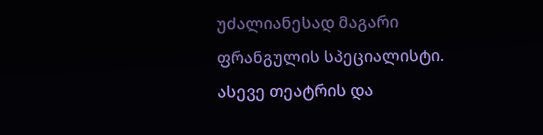უძალიანესად მაგარი ფრანგულის სპეციალისტი. ასევე თეატრის და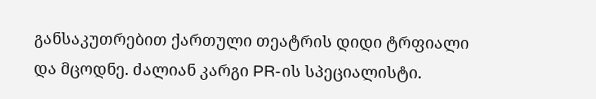განსაკუთრებით ქართული თეატრის დიდი ტრფიალი და მცოდნე. ძალიან კარგი PR-ის სპეციალისტი.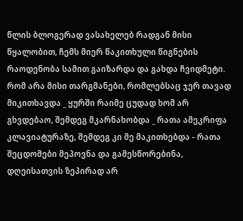წლის ბლოგერად ვასახელებ რადგან მისი წყალობით, ჩემს მიერ წაკითხული წიგნების რაოდენობა სამით გაიზარდა და გახდა ჩვიდმეტი. რომ არა მისი თარგმანები, რომლებსაც ჯერ თავად მიკითხავდა _ ყურში რაიმე ცუდად ხომ არ გხვდებაო, შემდეგ მკარნახობდა _ რათა ამეკრიფა კლავიატურაზე, შემდეგ კი მე მაკითხებდა - რათა შეცდომები მეპოვნა და გამესწორებინა, დღეისათვის ზეპირად არ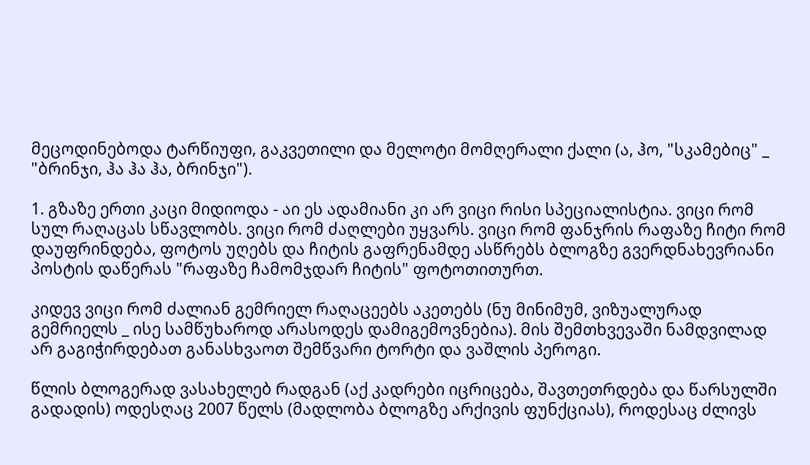მეცოდინებოდა ტარწიუფი, გაკვეთილი და მელოტი მომღერალი ქალი (ა, ჰო, "სკამებიც" _ "ბრინჯი, ჰა ჰა ჰა, ბრინჯი").

1. გზაზე ერთი კაცი მიდიოდა - აი ეს ადამიანი კი არ ვიცი რისი სპეციალისტია. ვიცი რომ სულ რაღაცას სწავლობს. ვიცი რომ ძაღლები უყვარს. ვიცი რომ ფანჯრის რაფაზე ჩიტი რომ დაუფრინდება, ფოტოს უღებს და ჩიტის გაფრენამდე ასწრებს ბლოგზე გვერდნახევრიანი პოსტის დაწერას "რაფაზე ჩამომჯდარ ჩიტის" ფოტოთითურთ.

კიდევ ვიცი რომ ძალიან გემრიელ რაღაცეებს აკეთებს (ნუ მინიმუმ, ვიზუალურად გემრიელს _ ისე სამწუხაროდ არასოდეს დამიგემოვნებია). მის შემთხვევაში ნამდვილად არ გაგიჭირდებათ განასხვაოთ შემწვარი ტორტი და ვაშლის პეროგი.

წლის ბლოგერად ვასახელებ რადგან (აქ კადრები იცრიცება, შავთეთრდება და წარსულში გადადის) ოდესღაც 2007 წელს (მადლობა ბლოგზე არქივის ფუნქციას), როდესაც ძლივს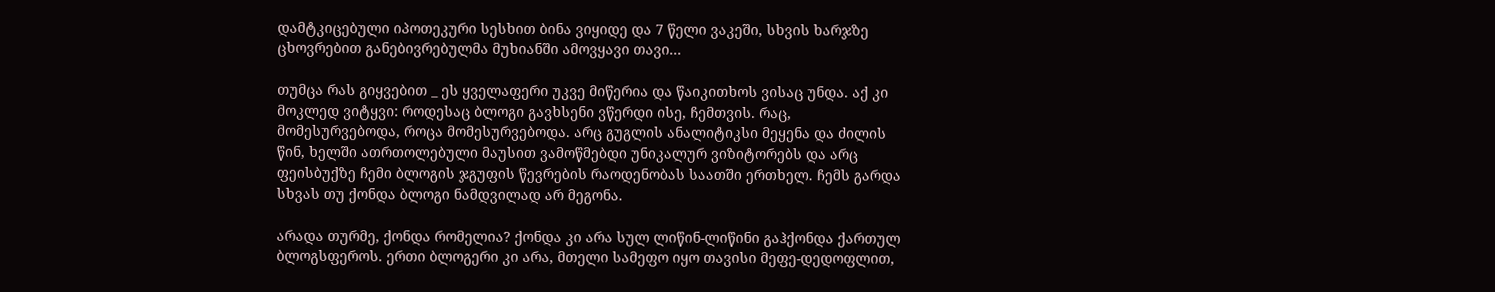დამტკიცებული იპოთეკური სესხით ბინა ვიყიდე და 7 წელი ვაკეში, სხვის ხარჯზე ცხოვრებით განებივრებულმა მუხიანში ამოვყავი თავი...

თუმცა რას გიყვებით _ ეს ყველაფერი უკვე მიწერია და წაიკითხოს ვისაც უნდა. აქ კი მოკლედ ვიტყვი: როდესაც ბლოგი გავხსენი ვწერდი ისე, ჩემთვის. რაც, მომესურვებოდა, როცა მომესურვებოდა. არც გუგლის ანალიტიკსი მეყენა და ძილის წინ, ხელში ათრთოლებული მაუსით ვამოწმებდი უნიკალურ ვიზიტორებს და არც ფეისბუქზე ჩემი ბლოგის ჯგუფის წევრების რაოდენობას საათში ერთხელ. ჩემს გარდა სხვას თუ ქონდა ბლოგი ნამდვილად არ მეგონა.

არადა თურმე, ქონდა რომელია? ქონდა კი არა სულ ლიწინ-ლიწინი გაჰქონდა ქართულ ბლოგსფეროს. ერთი ბლოგერი კი არა, მთელი სამეფო იყო თავისი მეფე-დედოფლით,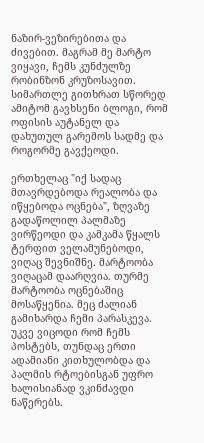ნაზირ-ვეზირებითა და ძივებით. მაგრამ მე მარტო ვიყავი, ჩემს კუნძულზე რობინზონ კრუზოსავით. სიმართლე გითხრათ სწორედ ამიტომ გავხსენი ბლოგი, რომ ოფისის აუტანელ და დახუთულ გარემოს სადმე და როგორმე გავქეოდი.

ერთხელაც "იქ სადაც მთავრდებოდა რეალობა და იწყებოდა ოცნება", ზღვაზე გადაწოლილ პალმაზე ვირწეოდი და კამკამა წყალს ტერფით ველამუნებოდი, ვიღაც შევნიშნე. მარტოობა ვიღაცამ დაარღვია. თურმე მარტოობა ოცნებაშიც მოსაწყენია. მეც ძალიან გამიხარდა ჩემი პარასკევა. უკვე ვიცოდი რომ ჩემს პოსტებს, თუნდაც ერთი ადამიანი კითხულობდა და პალმის რტოებისგან უფრო ხალისიანად ვკინძავდი ნაწერებს.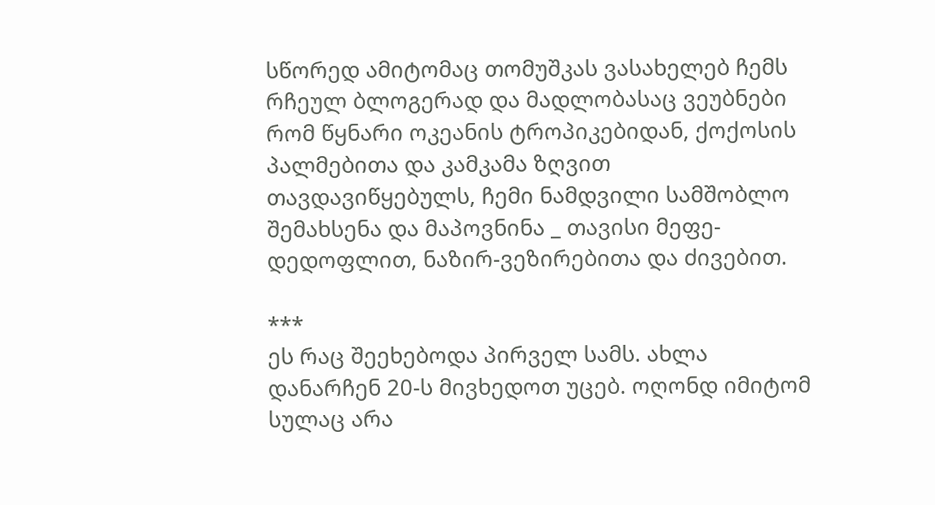სწორედ ამიტომაც თომუშკას ვასახელებ ჩემს რჩეულ ბლოგერად და მადლობასაც ვეუბნები რომ წყნარი ოკეანის ტროპიკებიდან, ქოქოსის პალმებითა და კამკამა ზღვით თავდავიწყებულს, ჩემი ნამდვილი სამშობლო შემახსენა და მაპოვნინა _ თავისი მეფე-დედოფლით, ნაზირ-ვეზირებითა და ძივებით.

***
ეს რაც შეეხებოდა პირველ სამს. ახლა დანარჩენ 20-ს მივხედოთ უცებ. ოღონდ იმიტომ სულაც არა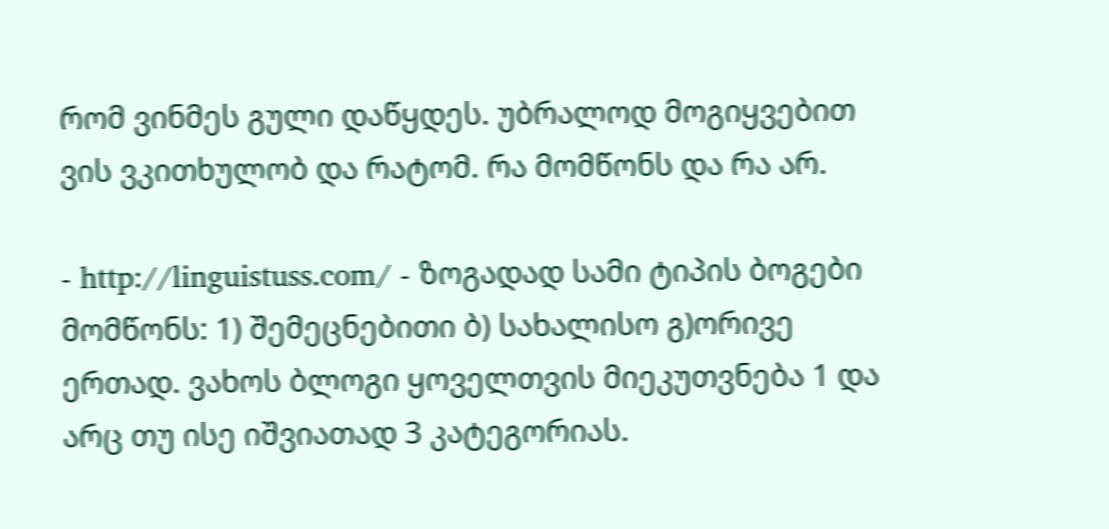რომ ვინმეს გული დაწყდეს. უბრალოდ მოგიყვებით ვის ვკითხულობ და რატომ. რა მომწონს და რა არ.

- http://linguistuss.com/ - ზოგადად სამი ტიპის ბოგები მომწონს: 1) შემეცნებითი ბ) სახალისო გ)ორივე ერთად. ვახოს ბლოგი ყოველთვის მიეკუთვნება 1 და არც თუ ისე იშვიათად 3 კატეგორიას.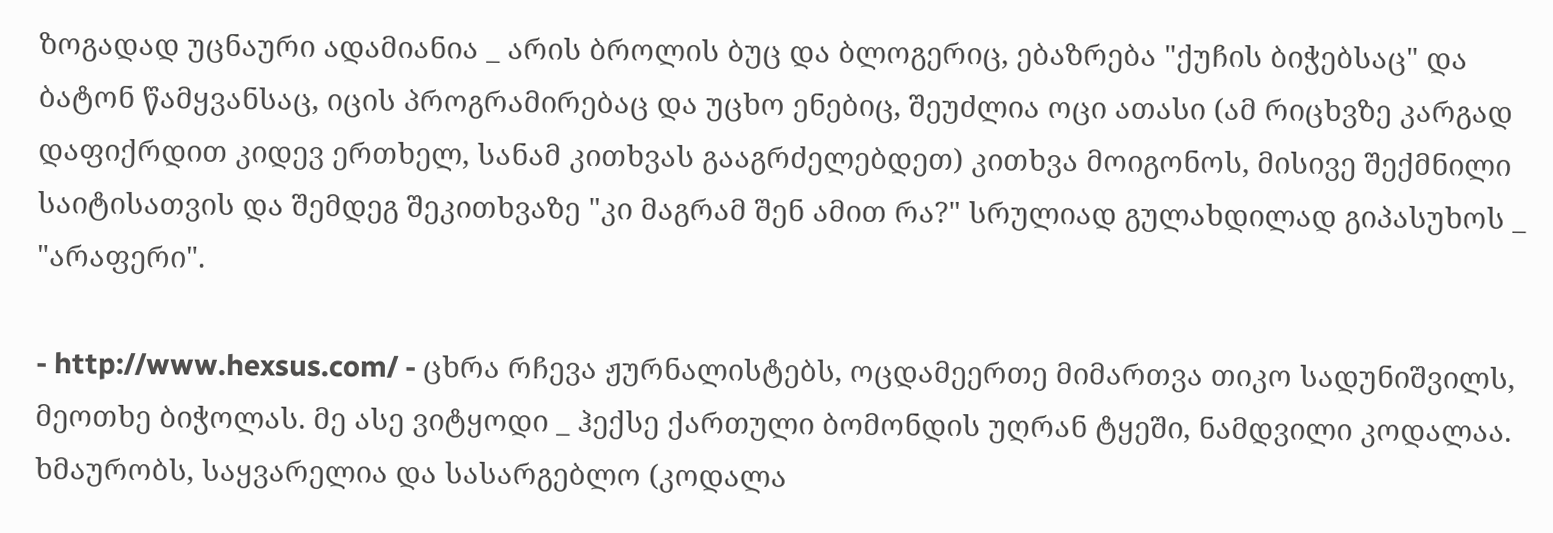ზოგადად უცნაური ადამიანია _ არის ბროლის ბუც და ბლოგერიც, ებაზრება "ქუჩის ბიჭებსაც" და ბატონ წამყვანსაც, იცის პროგრამირებაც და უცხო ენებიც, შეუძლია ოცი ათასი (ამ რიცხვზე კარგად დაფიქრდით კიდევ ერთხელ, სანამ კითხვას გააგრძელებდეთ) კითხვა მოიგონოს, მისივე შექმნილი საიტისათვის და შემდეგ შეკითხვაზე "კი მაგრამ შენ ამით რა?" სრულიად გულახდილად გიპასუხოს _ "არაფერი".

- http://www.hexsus.com/ - ცხრა რჩევა ჟურნალისტებს, ოცდამეერთე მიმართვა თიკო სადუნიშვილს, მეოთხე ბიჭოლას. მე ასე ვიტყოდი _ ჰექსე ქართული ბომონდის უღრან ტყეში, ნამდვილი კოდალაა. ხმაურობს, საყვარელია და სასარგებლო (კოდალა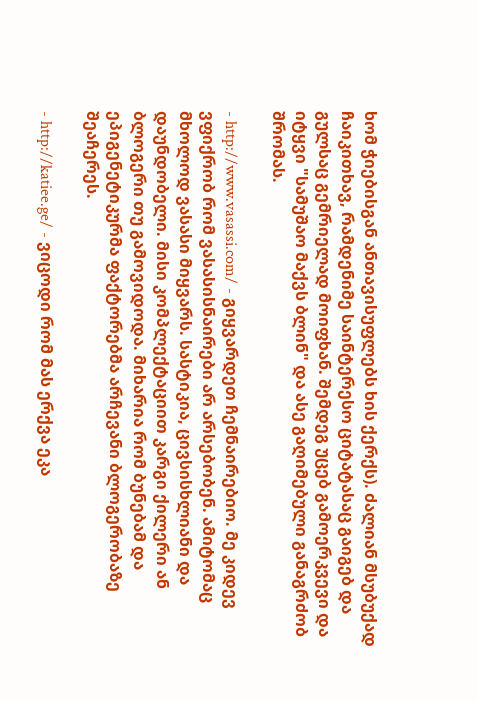ხომ ჭიებისგან ანთავისუფლებს ხის ქერქს). ძალიან მსუბუქად ჩაიკითხავ, რამდენიმე საინტერესო ციტატასაც გაიგებ და გულსაც გემრიელად მოიფხან. შემდეგ უცებ გამოერკვევი და იტყვი "სამუშაო მაქვს ბლინ" და ასე გაღიმებული განაგრძობ შრომას.

- http://www.vasassi.com/ - გიყვარდეთ ჩემნაირებიო. მე კიდევ ვფიქრობ რომ ვასასისნაირები არ არსებობენ. ამიტომაც მხოლოდ ვასასი მიყვარს. სასტიკია, ცივსისხლიანი და დაუნდობელი. მისი კომპლექტაციით კარგი ქილერი ან ბლოგერი თუ გამოვიდოდა. მიხარია რომ ბუნებამ და ეპიგენეტიკურმა ფაქტორებმა არჩევანი ბლოგერობაზე შეაჩერეს.

- http://katiee.ge/ - ვიცოდი რომ მას ერქვა ეკა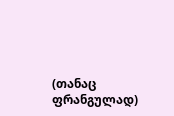(თანაც ფრანგულად)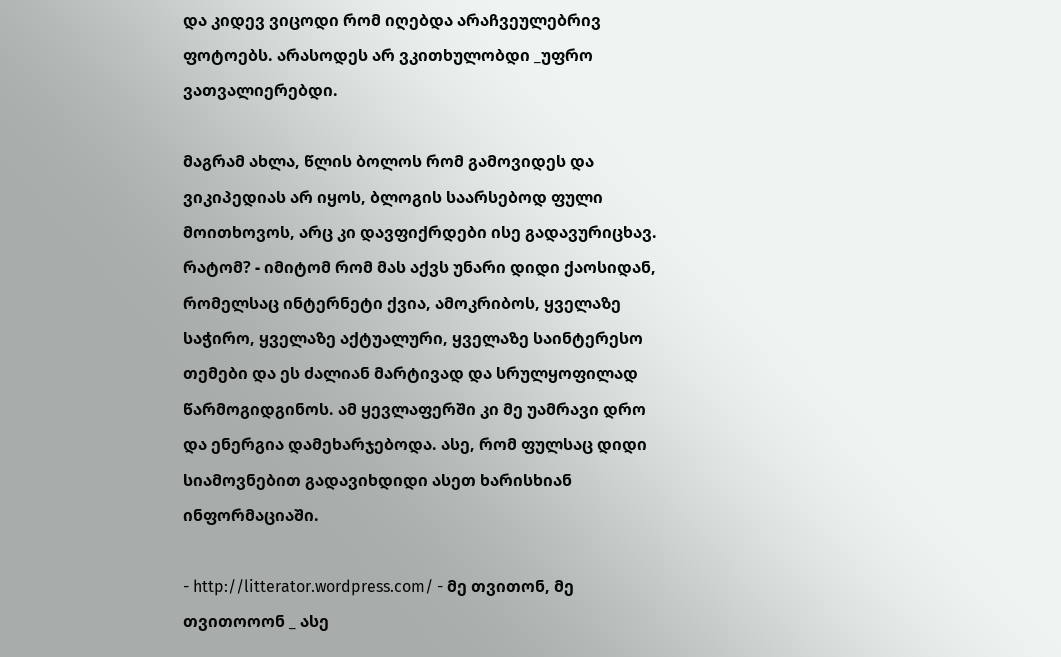და კიდევ ვიცოდი რომ იღებდა არაჩვეულებრივ ფოტოებს. არასოდეს არ ვკითხულობდი _უფრო ვათვალიერებდი.

მაგრამ ახლა, წლის ბოლოს რომ გამოვიდეს და ვიკიპედიას არ იყოს, ბლოგის საარსებოდ ფული მოითხოვოს, არც კი დავფიქრდები ისე გადავურიცხავ. რატომ? - იმიტომ რომ მას აქვს უნარი დიდი ქაოსიდან, რომელსაც ინტერნეტი ქვია, ამოკრიბოს, ყველაზე საჭირო, ყველაზე აქტუალური, ყველაზე საინტერესო თემები და ეს ძალიან მარტივად და სრულყოფილად წარმოგიდგინოს. ამ ყევლაფერში კი მე უამრავი დრო და ენერგია დამეხარჯებოდა. ასე, რომ ფულსაც დიდი სიამოვნებით გადავიხდიდი ასეთ ხარისხიან ინფორმაციაში.

- http://litterator.wordpress.com/ - მე თვითონ, მე თვითოოონ _ ასე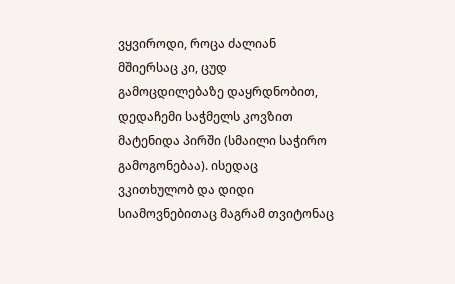ვყვიროდი, როცა ძალიან მშიერსაც კი, ცუდ გამოცდილებაზე დაყრდნობით, დედაჩემი საჭმელს კოვზით მატენიდა პირში (სმაილი საჭირო გამოგონებაა). ისედაც ვკითხულობ და დიდი სიამოვნებითაც მაგრამ თვიტონაც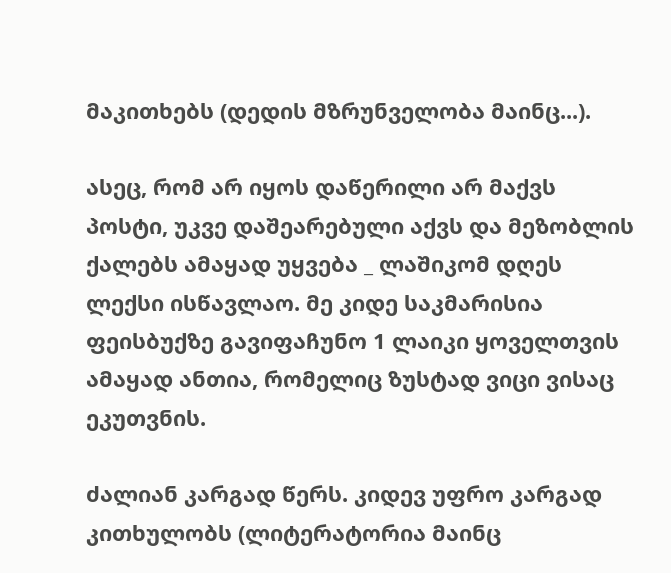მაკითხებს (დედის მზრუნველობა მაინც...).

ასეც, რომ არ იყოს დაწერილი არ მაქვს პოსტი, უკვე დაშეარებული აქვს და მეზობლის ქალებს ამაყად უყვება _ ლაშიკომ დღეს ლექსი ისწავლაო. მე კიდე საკმარისია ფეისბუქზე გავიფაჩუნო 1 ლაიკი ყოველთვის ამაყად ანთია, რომელიც ზუსტად ვიცი ვისაც ეკუთვნის.

ძალიან კარგად წერს. კიდევ უფრო კარგად კითხულობს (ლიტერატორია მაინც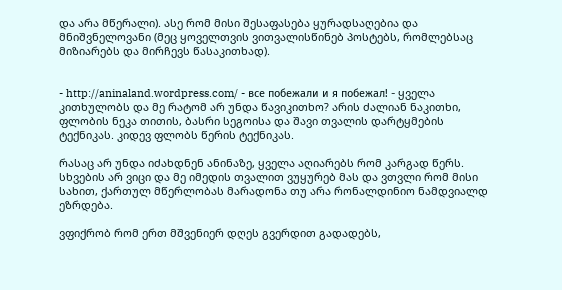და არა მწერალი). ასე რომ მისი შესაფასება ყურადსაღებია და მნიშვნელოვანი (მეც ყოველთვის ვითვალისწინებ პოსტებს, რომლებსაც მიზიარებს და მირჩევს წასაკითხად).


- http://aninaland.wordpress.com/ - все побежали и я побежал! - ყველა კითხულობს და მე რატომ არ უნდა წავიკითხო? არის ძალიან ნაკითხი, ფლობის ნეკა თითის, ბასრი სეგოისა და შავი თვალის დარტყმების ტექნიკას. კიდევ ფლობს წერის ტექნიკას.

რასაც არ უნდა იძახდნენ ანინაზე, ყველა აღიარებს რომ კარგად წერს. სხვების არ ვიცი და მე იმედის თვალით ვუყურებ მას და ვთვლი რომ მისი სახით, ქართულ მწერლობას მარადონა თუ არა რონალდინიო ნამდვიალდ ეზრდება.

ვფიქრობ რომ ერთ მშვენიერ დღეს გვერდით გადადებს,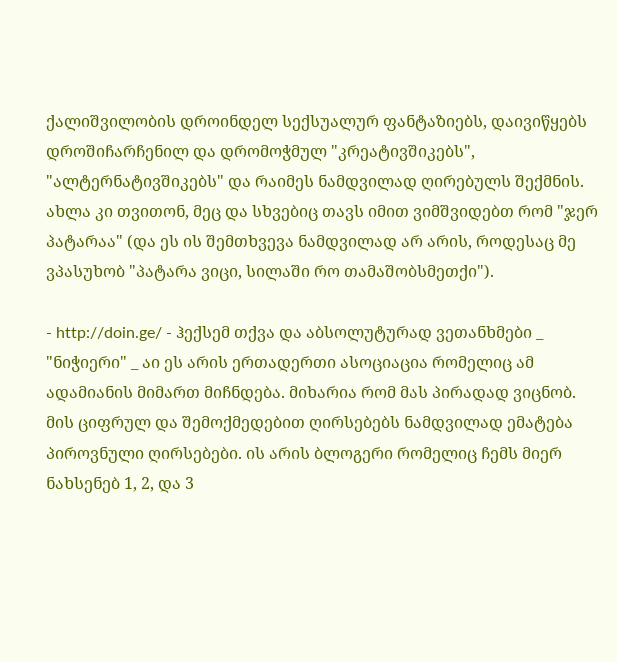ქალიშვილობის დროინდელ სექსუალურ ფანტაზიებს, დაივიწყებს დროშიჩარჩენილ და დრომოჭმულ "კრეატივშიკებს", "ალტერნატივშიკებს" და რაიმეს ნამდვილად ღირებულს შექმნის. ახლა კი თვითონ, მეც და სხვებიც თავს იმით ვიმშვიდებთ რომ "ჯერ პატარაა" (და ეს ის შემთხვევა ნამდვილად არ არის, როდესაც მე ვპასუხობ "პატარა ვიცი, სილაში რო თამაშობსმეთქი").

- http://doin.ge/ - ჰექსემ თქვა და აბსოლუტურად ვეთანხმები _ "ნიჭიერი" _ აი ეს არის ერთადერთი ასოციაცია რომელიც ამ ადამიანის მიმართ მიჩნდება. მიხარია რომ მას პირადად ვიცნობ. მის ციფრულ და შემოქმედებით ღირსებებს ნამდვილად ემატება პიროვნული ღირსებები. ის არის ბლოგერი რომელიც ჩემს მიერ ნახსენებ 1, 2, და 3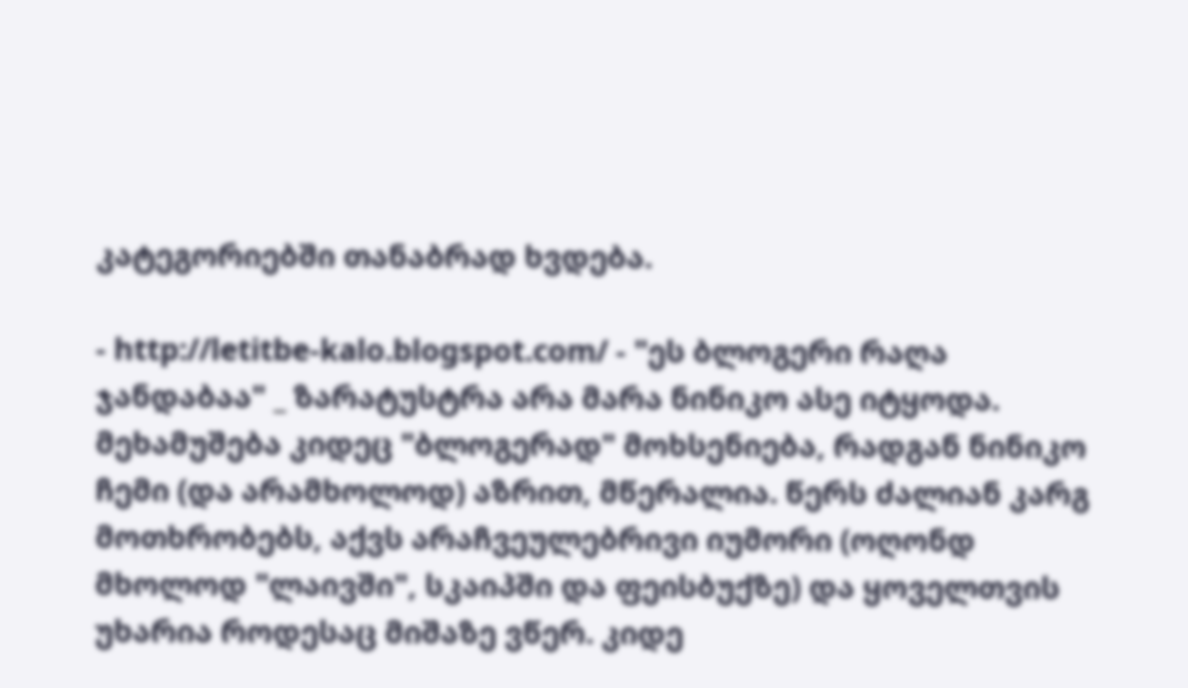კატეგორიებში თანაბრად ხვდება.

- http://letitbe-kalo.blogspot.com/ - "ეს ბლოგერი რაღა ჯანდაბაა" _ ზარატუსტრა არა მარა ნინიკო ასე იტყოდა. მეხამუშება კიდეც "ბლოგერად" მოხსენიება, რადგან ნინიკო ჩემი (და არამხოლოდ) აზრით, მწერალია. წერს ძალიან კარგ მოთხრობებს, აქვს არაჩვეულებრივი იუმორი (ოღონდ მხოლოდ "ლაივში", სკაიპში და ფეისბუქზე) და ყოველთვის უხარია როდესაც მიშაზე ვწერ. კიდე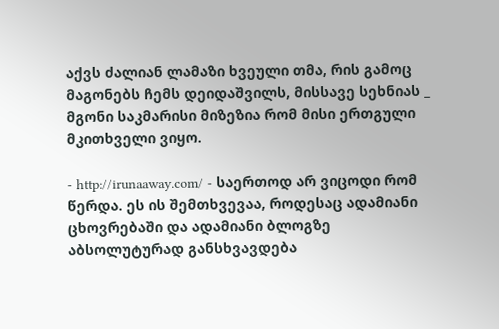აქვს ძალიან ლამაზი ხვეული თმა, რის გამოც მაგონებს ჩემს დეიდაშვილს, მისსავე სეხნიას _ მგონი საკმარისი მიზეზია რომ მისი ერთგული მკითხველი ვიყო.

- http://irunaaway.com/ - საერთოდ არ ვიცოდი რომ წერდა. ეს ის შემთხვევაა, როდესაც ადამიანი ცხოვრებაში და ადამიანი ბლოგზე აბსოლუტურად განსხვავდება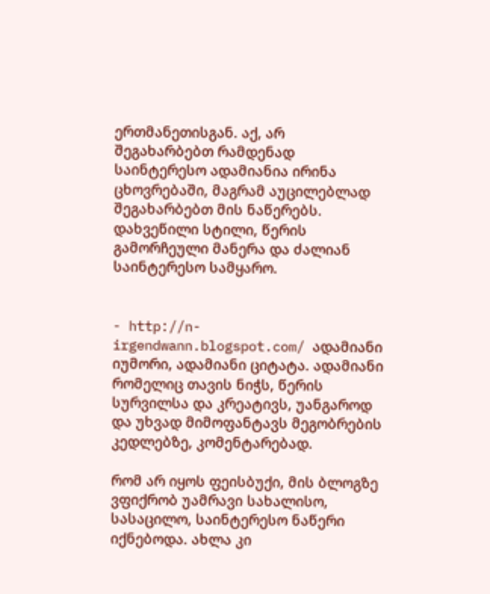ერთმანეთისგან. აქ, არ შეგახარბებთ რამდენად საინტერესო ადამიანია ირინა ცხოვრებაში, მაგრამ აუცილებლად შეგახარბებთ მის ნაწერებს. დახვეწილი სტილი, წერის გამორჩეული მანერა და ძალიან საინტერესო სამყარო.


- http://n-irgendwann.blogspot.com/ ადამიანი იუმორი, ადამიანი ციტატა. ადამიანი რომელიც თავის ნიჭს, წერის სურვილსა და კრეატივს, უანგაროდ და უხვად მიმოფანტავს მეგობრების კედლებზე, კომენტარებად.

რომ არ იყოს ფეისბუქი, მის ბლოგზე ვფიქრობ უამრავი სახალისო, სასაცილო, საინტერესო ნაწერი იქნებოდა. ახლა კი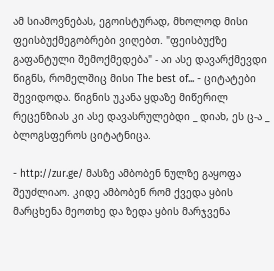ამ სიამოვნებას, ეგოისტურად, მხოლოდ მისი ფეისბუქმეგობრები ვიღებთ. "ფეისბუქზე გაფანტული შემოქმედება" - აი ასე დავარქმევდი წიგნს, რომელშიც მისი The best of... - ციტატები შევიდოდა. წიგნის უკანა ყდაზე მიწერილ რეცენზიას კი ასე დავასრულებდი _ დიახ, ეს ც-ა _ ბლოგსფეროს ციტატნიცა.

- http://zur.ge/ მასზე ამბობენ ნულზე გაყოფა შეუძლიაო. კიდე ამბობენ რომ ქვედა ყბის მარცხენა მეოთხე და ზედა ყბის მარჯვენა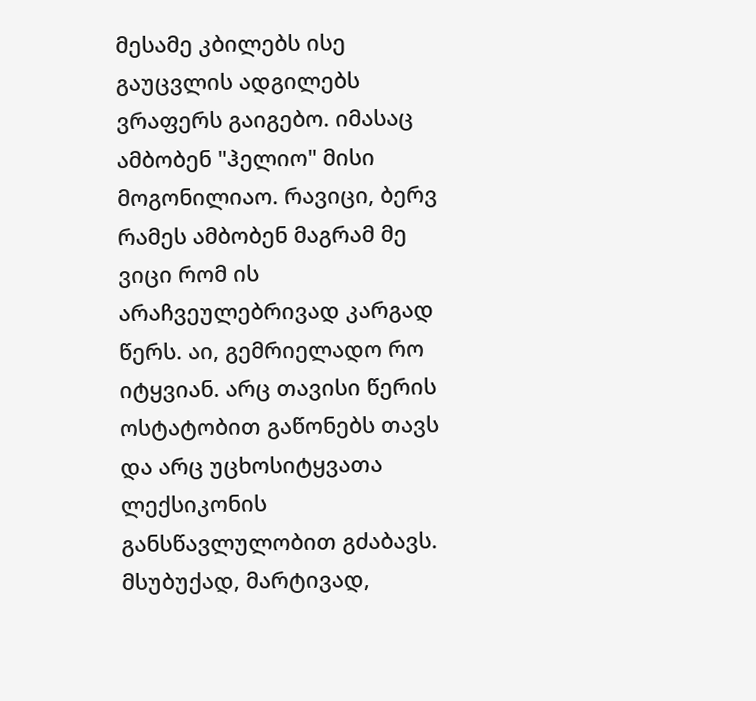მესამე კბილებს ისე გაუცვლის ადგილებს ვრაფერს გაიგებო. იმასაც ამბობენ "ჰელიო" მისი მოგონილიაო. რავიცი, ბერვ რამეს ამბობენ მაგრამ მე ვიცი რომ ის არაჩვეულებრივად კარგად წერს. აი, გემრიელადო რო იტყვიან. არც თავისი წერის ოსტატობით გაწონებს თავს და არც უცხოსიტყვათა ლექსიკონის განსწავლულობით გძაბავს. მსუბუქად, მარტივად,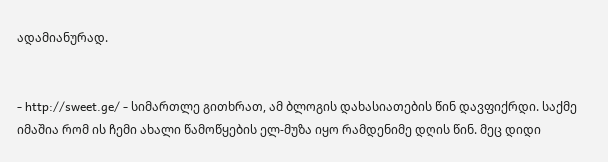ადამიანურად.


- http://sweet.ge/ - სიმართლე გითხრათ, ამ ბლოგის დახასიათების წინ დავფიქრდი. საქმე იმაშია რომ ის ჩემი ახალი წამოწყების ელ-მუზა იყო რამდენიმე დღის წინ. მეც დიდი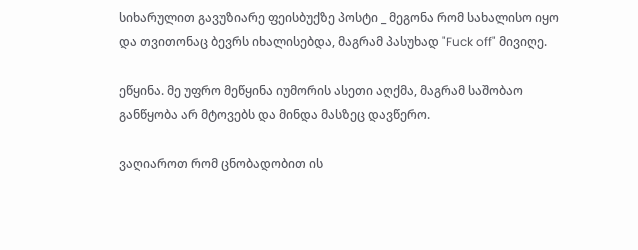სიხარულით გავუზიარე ფეისბუქზე პოსტი _ მეგონა რომ სახალისო იყო და თვითონაც ბევრს იხალისებდა, მაგრამ პასუხად "Fuck off" მივიღე.

ეწყინა. მე უფრო მეწყინა იუმორის ასეთი აღქმა, მაგრამ საშობაო განწყობა არ მტოვებს და მინდა მასზეც დავწერო.

ვაღიაროთ რომ ცნობადობით ის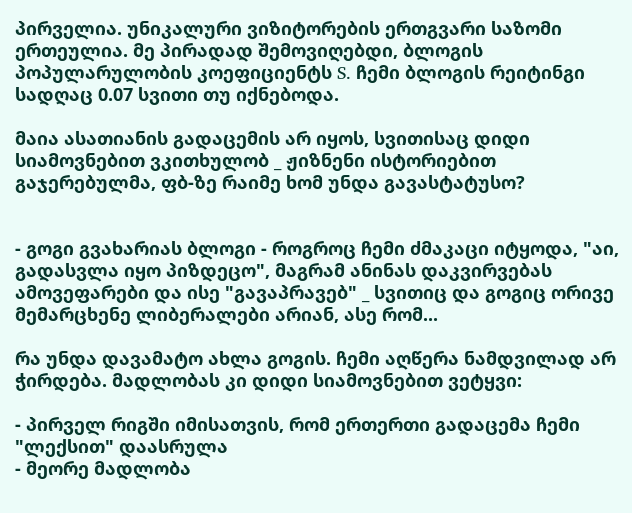პირველია. უნიკალური ვიზიტორების ერთგვარი საზომი ერთეულია. მე პირადად შემოვიღებდი, ბლოგის პოპულარულობის კოეფიციენტს S. ჩემი ბლოგის რეიტინგი სადღაც 0.07 სვითი თუ იქნებოდა.

მაია ასათიანის გადაცემის არ იყოს, სვითისაც დიდი სიამოვნებით ვკითხულობ _ ჟიზნენი ისტორიებით გაჯერებულმა, ფბ-ზე რაიმე ხომ უნდა გავასტატუსო?


- გოგი გვახარიას ბლოგი - როგროც ჩემი ძმაკაცი იტყოდა, "აი, გადასვლა იყო პიზდეცო", მაგრამ ანინას დაკვირვებას ამოვეფარები და ისე "გავაპრავებ" _ სვითიც და გოგიც ორივე მემარცხენე ლიბერალები არიან, ასე რომ...

რა უნდა დავამატო ახლა გოგის. ჩემი აღწერა ნამდვილად არ ჭირდება. მადლობას კი დიდი სიამოვნებით ვეტყვი:

- პირველ რიგში იმისათვის, რომ ერთერთი გადაცემა ჩემი "ლექსით" დაასრულა
- მეორე მადლობა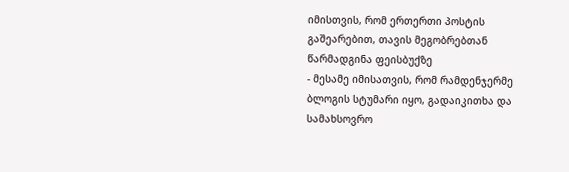იმისთვის, რომ ერთერთი პოსტის გაშეარებით, თავის მეგობრებთან წარმადგინა ფეისბუქზე
- მესამე იმისათვის, რომ რამდენჯერმე ბლოგის სტუმარი იყო, გადაიკითხა და სამახსოვრო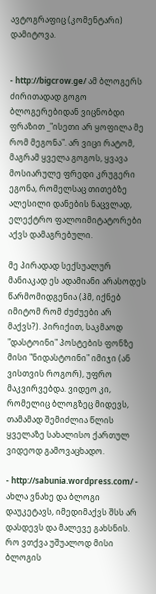ავტოგრაფიც (კომენტარი) დამიტოვა.


- http://bigcrow.ge/ ამ ბლოგერს ძირითადად გოგო ბლოგერებიდან ვიცნობდი ფრაზით _"ისეთი არ ყოფილა მე რომ მეგონა". არ ვიცი რატომ, მაგრამ ყველა გოგოს, ყვავა მოსიარულე ფრედი კრუგერი ეგონა, რომელსაც თითებზე ალესილი დანების ნაცვლად, ელექტრო ფალოიმიტატორები აქვს დამაგრებული.

მე პირადად სექსუალურ მანიაკად ეს ადამიანი არასოდეს წარმომიდგენია (ჰმ, იქნებ იმიტომ რომ ძუძუები არ მაქვს?). პირიქით, საკმაოდ "დასტოინი" პოსტების ფონზე მისი "ნიდასტოინი" იმიჯი (ან ვისთვის როგორ), უფრო მაკვირვებდა. ვიდეო კი, რომელიც ბლოგზეც მიდევს, თამამად შემიძლია წლის ყველაზე სახალისო ქართულ ვიდეოდ გამოვაცხადო.

- http://sabunia.wordpress.com/ - ახლა ვნახე და ბლოგი დაუკეტავს, იმედიმაქვს შსს არ დასდევს და მალევე გახსნის. რო ვთქვა უშუალოდ მისი ბლოგის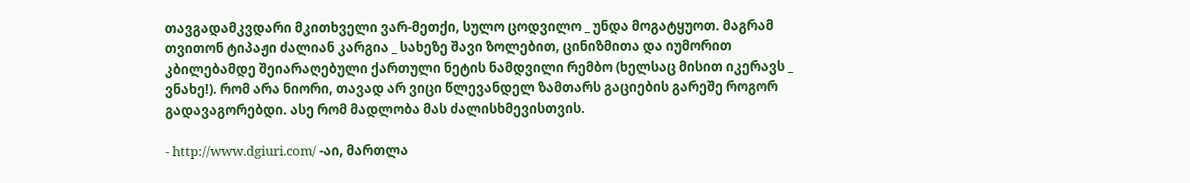თავგადამკვდარი მკითხველი ვარ-მეთქი, სულო ცოდვილო _ უნდა მოგატყუოთ. მაგრამ თვითონ ტიპაჟი ძალიან კარგია _ სახეზე შავი ზოლებით, ცინიზმითა და იუმორით კბილებამდე შეიარაღებული ქართული ნეტის ნამდვილი რემბო (ხელსაც მისით იკერავს _ ვნახე!). რომ არა ნიორი, თავად არ ვიცი წლევანდელ ზამთარს გაციების გარეშე როგორ გადავაგორებდი. ასე რომ მადლობა მას ძალისხმევისთვის.

- http://www.dgiuri.com/ -აი, მართლა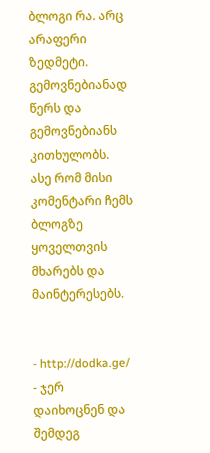ბლოგი რა. არც არაფერი ზედმეტი. გემოვნებიანად წერს და გემოვნებიანს კითხულობს. ასე რომ მისი კომენტარი ჩემს ბლოგზე ყოველთვის მხარებს და მაინტერესებს.


- http://dodka.ge/ - ჯერ დაიხოცნენ და შემდეგ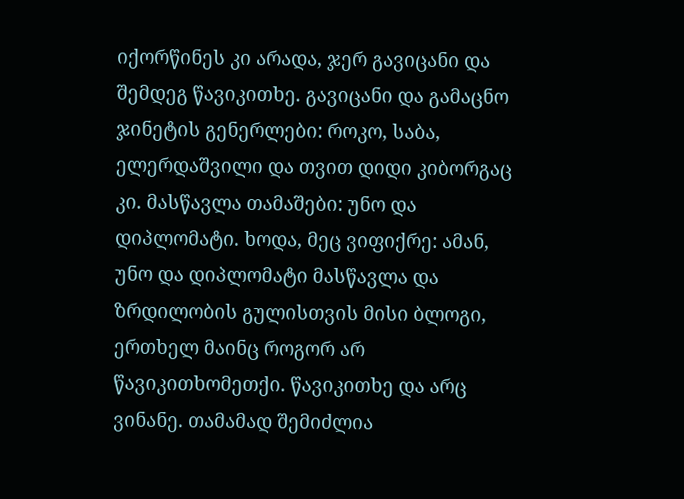იქორწინეს კი არადა, ჯერ გავიცანი და შემდეგ წავიკითხე. გავიცანი და გამაცნო ჯინეტის გენერლები: როკო, საბა, ელერდაშვილი და თვით დიდი კიბორგაც კი. მასწავლა თამაშები: უნო და დიპლომატი. ხოდა, მეც ვიფიქრე: ამან, უნო და დიპლომატი მასწავლა და ზრდილობის გულისთვის მისი ბლოგი, ერთხელ მაინც როგორ არ წავიკითხომეთქი. წავიკითხე და არც ვინანე. თამამად შემიძლია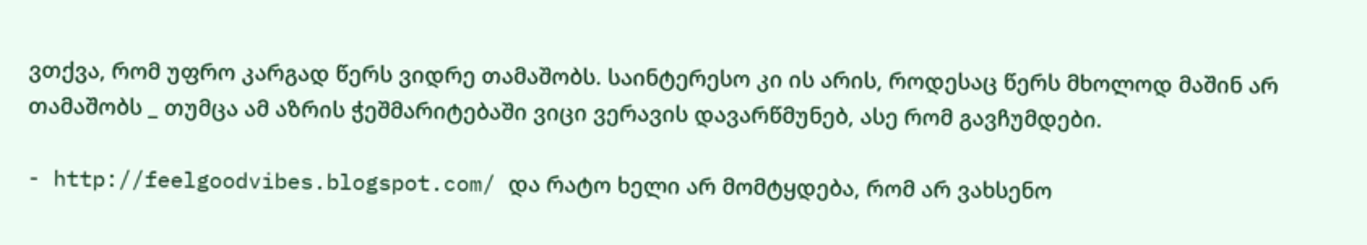ვთქვა, რომ უფრო კარგად წერს ვიდრე თამაშობს. საინტერესო კი ის არის, როდესაც წერს მხოლოდ მაშინ არ თამაშობს _ თუმცა ამ აზრის ჭეშმარიტებაში ვიცი ვერავის დავარწმუნებ, ასე რომ გავჩუმდები.

- http://feelgoodvibes.blogspot.com/ და რატო ხელი არ მომტყდება, რომ არ ვახსენო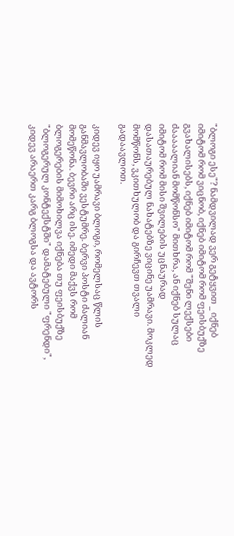"ბლოგი ესე"? ნამდვილად ვერ გეტყვით _ იქნებ იმიტომ რომ ვიცნობ, იქნებ იმიტომ რომ ფეისბუქზე გვახალისებს, იქნებ იმიტომ რომ "შენი ლექსები ძააააალიან მომწონსო" მითხრა, ან იქნებ სულაც იმიტომ რომ მისი შვილების უცნაურად დასათაურებულ ნახატებზე ვიცინე უამრავი. მოკლედ მომწონს, ვკითხულობ და გირჩევთ თვალი გადაავლოთ.

კიდევ იყო უამრავი ბლოგი, რომელსაც წლის განმავლობაში ვესტუმრე. ბერვი პოსტი ძალიან მომეწონა. ბევრი არც ისე. იმედი მაქვს რომ ბლოგერების მიმოხილვა იქნება თუ ფეისბუქზე "ბლოგერულ კონტექსტში" დამატებული "ფრენდი", კიდევ არაერთ კარგ ბლოგსა და ავტორს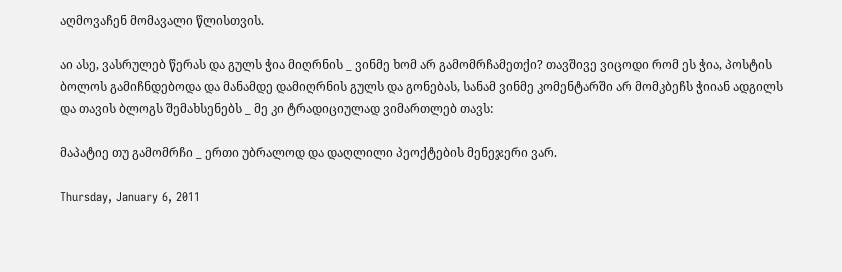აღმოვაჩენ მომავალი წლისთვის.

აი ასე, ვასრულებ წერას და გულს ჭია მიღრნის _ ვინმე ხომ არ გამომრჩამეთქი? თავშივე ვიცოდი რომ ეს ჭია, პოსტის ბოლოს გამიჩნდებოდა და მანამდე დამიღრნის გულს და გონებას, სანამ ვინმე კომენტარში არ მომკბეჩს ჭიიან ადგილს და თავის ბლოგს შემახსენებს _ მე კი ტრადიციულად ვიმართლებ თავს:

მაპატიე თუ გამომრჩი _ ერთი უბრალოდ და დაღლილი პეოქტების მენეჯერი ვარ.

Thursday, January 6, 2011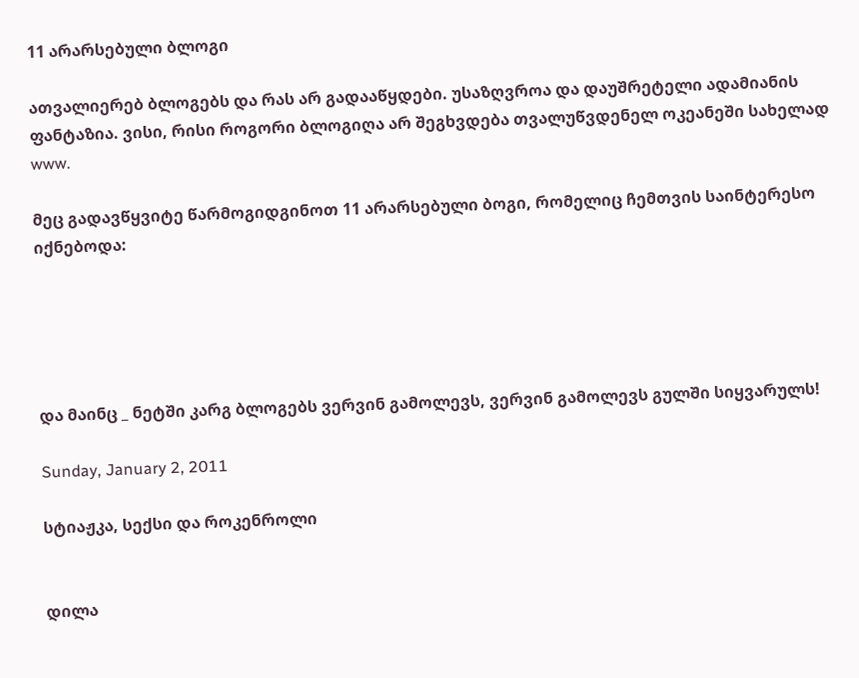11 არარსებული ბლოგი

ათვალიერებ ბლოგებს და რას არ გადააწყდები. უსაზღვროა და დაუშრეტელი ადამიანის ფანტაზია. ვისი, რისი როგორი ბლოგიღა არ შეგხვდება თვალუწვდენელ ოკეანეში სახელად www.

მეც გადავწყვიტე წარმოგიდგინოთ 11 არარსებული ბოგი, რომელიც ჩემთვის საინტერესო იქნებოდა:





და მაინც _ ნეტში კარგ ბლოგებს ვერვინ გამოლევს, ვერვინ გამოლევს გულში სიყვარულს!

Sunday, January 2, 2011

სტიაჟკა, სექსი და როკენროლი


დილა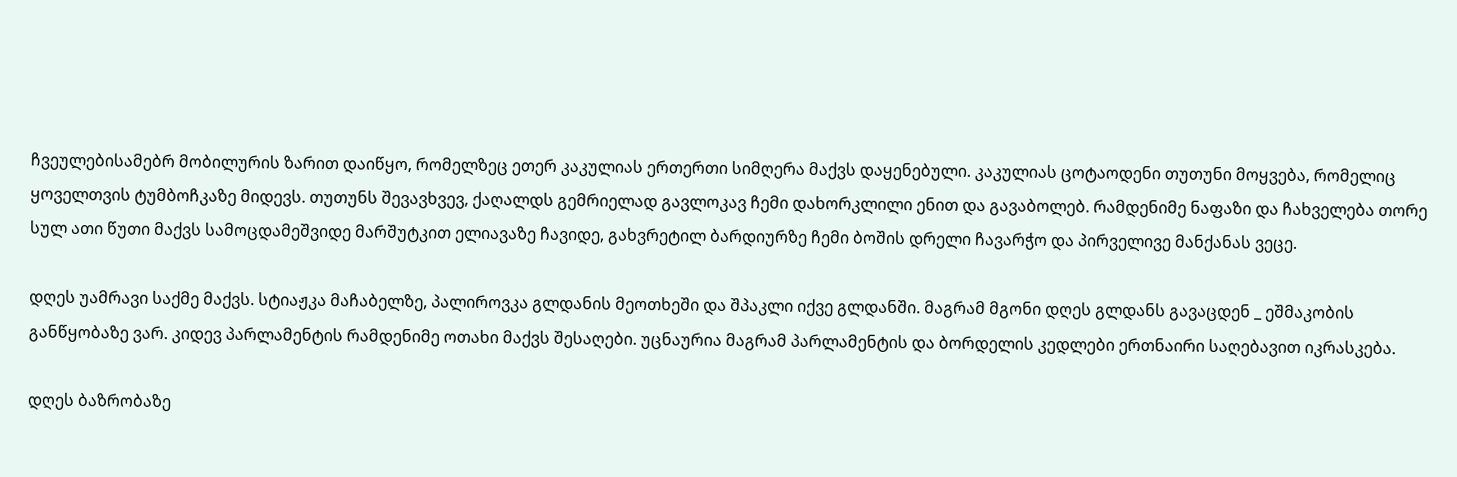ჩვეულებისამებრ მობილურის ზარით დაიწყო, რომელზეც ეთერ კაკულიას ერთერთი სიმღერა მაქვს დაყენებული. კაკულიას ცოტაოდენი თუთუნი მოყვება, რომელიც ყოველთვის ტუმბოჩკაზე მიდევს. თუთუნს შევავხვევ, ქაღალდს გემრიელად გავლოკავ ჩემი დახორკლილი ენით და გავაბოლებ. რამდენიმე ნაფაზი და ჩახველება თორე სულ ათი წუთი მაქვს სამოცდამეშვიდე მარშუტკით ელიავაზე ჩავიდე, გახვრეტილ ბარდიურზე ჩემი ბოშის დრელი ჩავარჭო და პირველივე მანქანას ვეცე.

დღეს უამრავი საქმე მაქვს. სტიაჟკა მაჩაბელზე, პალიროვკა გლდანის მეოთხეში და შპაკლი იქვე გლდანში. მაგრამ მგონი დღეს გლდანს გავაცდენ _ ეშმაკობის განწყობაზე ვარ. კიდევ პარლამენტის რამდენიმე ოთახი მაქვს შესაღები. უცნაურია მაგრამ პარლამენტის და ბორდელის კედლები ერთნაირი საღებავით იკრასკება.

დღეს ბაზრობაზე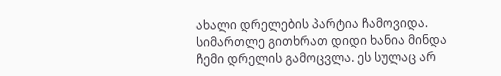ახალი დრელების პარტია ჩამოვიდა. სიმართლე გითხრათ დიდი ხანია მინდა ჩემი დრელის გამოცვლა. ეს სულაც არ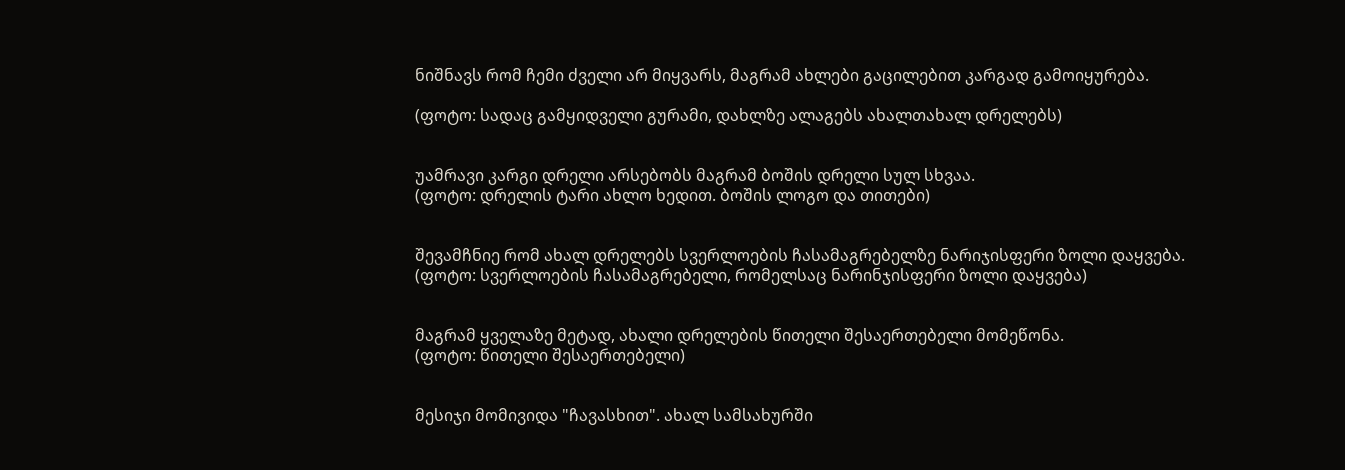ნიშნავს რომ ჩემი ძველი არ მიყვარს, მაგრამ ახლები გაცილებით კარგად გამოიყურება.

(ფოტო: სადაც გამყიდველი გურამი, დახლზე ალაგებს ახალთახალ დრელებს)


უამრავი კარგი დრელი არსებობს მაგრამ ბოშის დრელი სულ სხვაა.
(ფოტო: დრელის ტარი ახლო ხედით. ბოშის ლოგო და თითები)


შევამჩნიე რომ ახალ დრელებს სვერლოების ჩასამაგრებელზე ნარიჯისფერი ზოლი დაყვება.
(ფოტო: სვერლოების ჩასამაგრებელი, რომელსაც ნარინჯისფერი ზოლი დაყვება)


მაგრამ ყველაზე მეტად, ახალი დრელების წითელი შესაერთებელი მომეწონა.
(ფოტო: წითელი შესაერთებელი)


მესიჯი მომივიდა "ჩავასხით". ახალ სამსახურში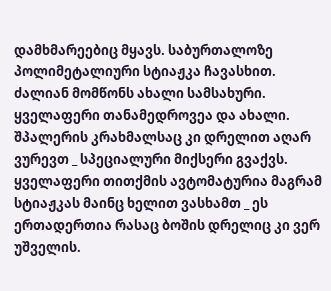დამხმარეებიც მყავს. საბურთალოზე პოლიმეტალიური სტიაჟკა ჩავასხით. ძალიან მომწონს ახალი სამსახური. ყველაფერი თანამედროვეა და ახალი. შპალერის კრახმალსაც კი დრელით აღარ ვურევთ _ სპეციალური მიქსერი გვაქვს. ყველაფერი თითქმის ავტომატურია მაგრამ სტიაჟკას მაინც ხელით ვასხამთ _ ეს ერთადერთია რასაც ბოშის დრელიც კი ვერ უშველის.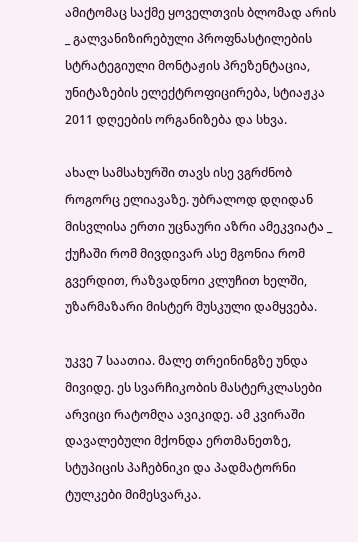ამიტომაც საქმე ყოველთვის ბლომად არის _ გალვანიზირებული პროფნასტილების სტრატეგიული მონტაჟის პრეზენტაცია, უნიტაზების ელექტროფიცირება, სტიაჟკა 2011 დღეების ორგანიზება და სხვა.

ახალ სამსახურში თავს ისე ვგრძნობ როგორც ელიავაზე. უბრალოდ დღიდან მისვლისა ერთი უცნაური აზრი ამეკვიატა _ ქუჩაში რომ მივდივარ ასე მგონია რომ გვერდით, რაზვადნოი კლუჩით ხელში, უზარმაზარი მისტერ მუსკული დამყვება.

უკვე 7 საათია. მალე თრეინინგზე უნდა მივიდე. ეს სვარჩიკობის მასტერკლასები არვიცი რატომღა ავიკიდე. ამ კვირაში დავალებული მქონდა ერთმანეთზე, სტუპიცის პაჩებნიკი და პადმატორნი ტულკები მიმესვარკა.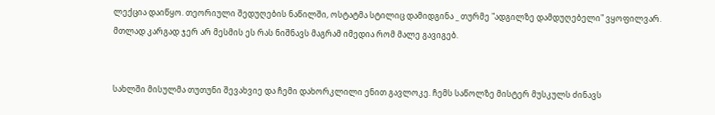ლექცია დაიწყო. თეორიული შედუღების ნაწილში, ოსტატმა სტილიც დამიდგინა _ თურმე "ადგილზე დამდუღებელი" ვყოფილვარ. მთლად კარგად ჯერ არ მესმის ეს რას ნიშნავს მაგრამ იმედია რომ მალე გავიგებ.


სახლში მისულმა თუთუნი შევახვიე და ჩემი დახორკლილი ენით გავლოკე. ჩემს საწოლზე მისტერ მუსკულს ძინავს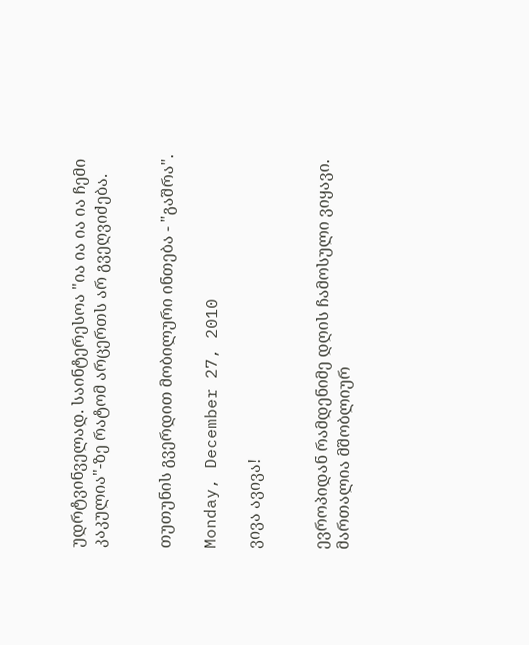უდრტვინველად. საინტერესოა "ია ია ია ია ჩემი კაკულია"-ზე რატომ არცერთს არ გვეღვიძება.


თუთუნის გვერდით მობილური ინთება - "გაშრა".

Monday, December 27, 2010

ვივა ავივა!


ევროპიდან რამდენიმე დღის ჩამოსული ვიყავი. მართალია მშობლიურ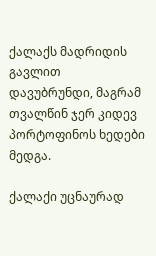ქალაქს მადრიდის გავლით დავუბრუნდი, მაგრამ თვალწინ ჯერ კიდევ პორტოფინოს ხედები მედგა.

ქალაქი უცნაურად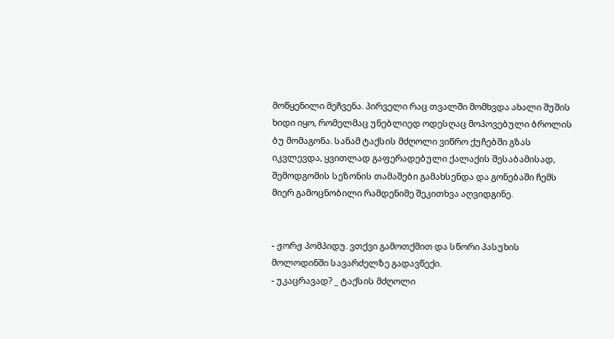მოწყენილი მეჩვენა. პირველი რაც თვალში მომხვდა ახალი შუშის ხიდი იყო, რომელმაც უნებლიედ ოდესღაც მოპოვებული ბროლის ბუ მომაგონა. სანამ ტაქსის მძღოლი ვიწრო ქუჩებში გზას იკვლევდა, ყვითლად გაფერადებული ქალაქის შესაბამისად, შემოდგომის სეზონის თამაშები გამახსენდა და გონებაში ჩემს მიერ გამოცნობილი რამდენიმე შეკითხვა აღვიდგინე.


- ჟორჟ პომპიდუ. ვთქვი გამოთქმით და სწორი პასუხის მოლოდინში სავარძელზე გადავწექი.
- უკაცრავად? _ ტაქსის მძღოლი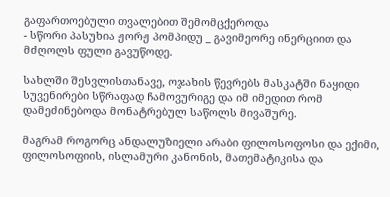გაფართოებული თვალებით შემომცქეროდა
- სწორი პასუხია ჟორჟ პომპიდუ _ გავიმეორე ინერციით და მძღოლს ფული გავუწოდე.

სახლში შესვლისთანავე, ოჯახის წევრებს მასკატში ნაყიდი სუვენირები სწრაფად ჩამოვურიგე და იმ იმედით რომ დამეძინებოდა მონატრებულ საწოლს მივაშურე.

მაგრამ როგორც ანდალუზიელი არაბი ფილოსოფოსი და ექიმი, ფილოსოფიის, ისლამური კანონის, მათემატიკისა და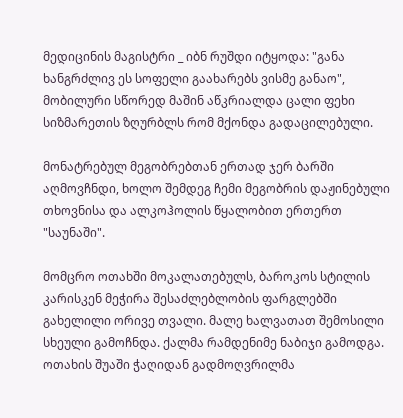მედიცინის მაგისტრი _ იბნ რუშდი იტყოდა: "განა ხანგრძლივ ეს სოფელი გაახარებს ვისმე განაო", მობილური სწორედ მაშინ აწკრიალდა ცალი ფეხი სიზმარეთის ზღურბლს რომ მქონდა გადაცილებული.

მონატრებულ მეგობრებთან ერთად ჯერ ბარში აღმოვჩნდი, ხოლო შემდეგ ჩემი მეგობრის დაჟინებული თხოვნისა და ალკოჰოლის წყალობით ერთერთ "საუნაში".

მომცრო ოთახში მოკალათებულს, ბაროკოს სტილის კარისკენ მეჭირა შესაძლებლობის ფარგლებში გახელილი ორივე თვალი. მალე ხალვათათ შემოსილი სხეული გამოჩნდა. ქალმა რამდენიმე ნაბიჯი გამოდგა. ოთახის შუაში ჭაღიდან გადმოღვრილმა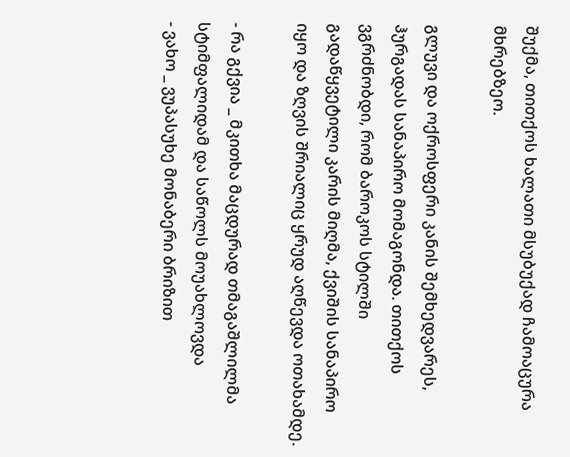შუქმა, თითქოს ხალათი მსუბუქად ჩამოაცურა მხრებზეო.

გლუვი და ოქროსფერი კანის შემხედვარეს, ჰურგადას სანაპირო მომაგონდა. თითქოს ვგრძნობდი, რომ ბაროკოს სტილში გადაწყვეტილი კარის მიღმა, ქვიშის სანაპირო იყო და ზღვის შრიალიც ყრუდ აღწევდა ოთახამდე.

- რა გქვია _ მკითხა მაცდურად თმაგაშლილმა სტიმფალიდამ და საწოლს მოუახლოვდა
- ვახო _ ვუპასუხე მონაბერი ბრიზით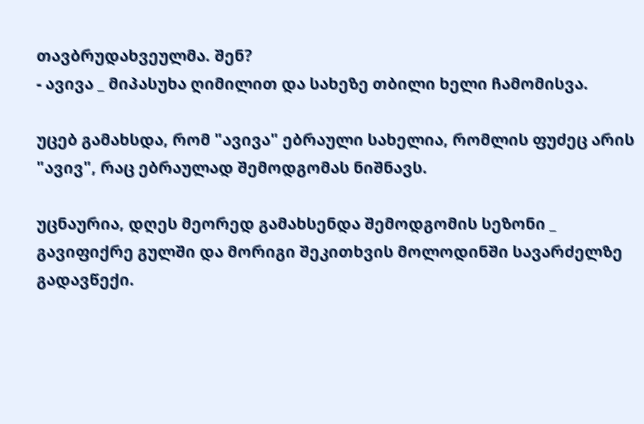თავბრუდახვეულმა. შენ?
- ავივა _ მიპასუხა ღიმილით და სახეზე თბილი ხელი ჩამომისვა.

უცებ გამახსდა, რომ "ავივა" ებრაული სახელია, რომლის ფუძეც არის "ავივ", რაც ებრაულად შემოდგომას ნიშნავს.

უცნაურია, დღეს მეორედ გამახსენდა შემოდგომის სეზონი _ გავიფიქრე გულში და მორიგი შეკითხვის მოლოდინში სავარძელზე გადავწექი.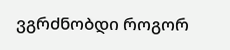ვგრძნობდი როგორ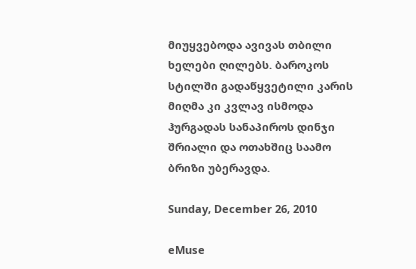მიუყვებოდა ავივას თბილი ხელები ღილებს. ბაროკოს სტილში გადაწყვეტილი კარის მიღმა კი კვლავ ისმოდა ჰურგადას სანაპიროს დინჯი შრიალი და ოთახშიც საამო ბრიზი უბერავდა.

Sunday, December 26, 2010

eMuse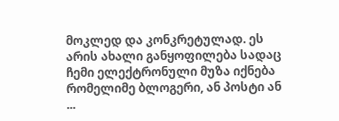მოკლედ და კონკრეტულად. ეს არის ახალი განყოფილება სადაც ჩემი ელექტრონული მუზა იქნება რომელიმე ბლოგერი, ან პოსტი ან ...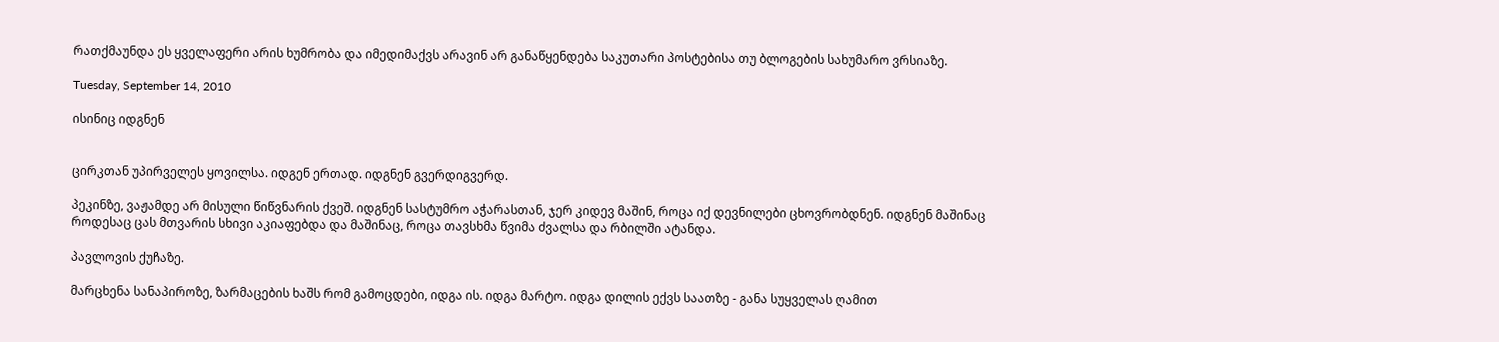რათქმაუნდა ეს ყველაფერი არის ხუმრობა და იმედიმაქვს არავინ არ განაწყენდება საკუთარი პოსტებისა თუ ბლოგების სახუმარო ვრსიაზე.

Tuesday, September 14, 2010

ისინიც იდგნენ


ცირკთან უპირველეს ყოვილსა. იდგენ ერთად. იდგნენ გვერდიგვერდ.

პეკინზე, ვაჟამდე არ მისული წიწვნარის ქვეშ. იდგნენ სასტუმრო აჭარასთან, ჯერ კიდევ მაშინ, როცა იქ დევნილები ცხოვრობდნენ. იდგნენ მაშინაც როდესაც ცას მთვარის სხივი აკიაფებდა და მაშინაც, როცა თავსხმა წვიმა ძვალსა და რბილში ატანდა.

პავლოვის ქუჩაზე.

მარცხენა სანაპიროზე, ზარმაცების ხაშს რომ გამოცდები, იდგა ის. იდგა მარტო. იდგა დილის ექვს საათზე - განა სუყველას ღამით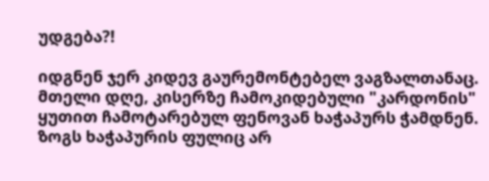უდგება?!

იდგნენ ჯერ კიდევ გაურემონტებელ ვაგზალთანაც. მთელი დღე, კისერზე ჩამოკიდებული "კარდონის" ყუთით ჩამოტარებულ ფენოვან ხაჭაპურს ჭამდნენ. ზოგს ხაჭაპურის ფულიც არ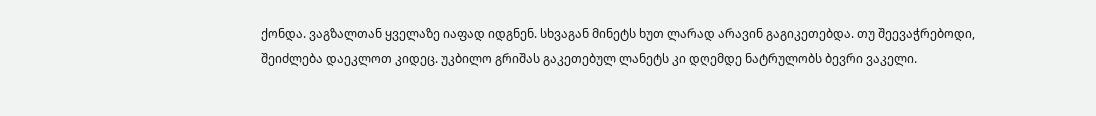ქონდა. ვაგზალთან ყველაზე იაფად იდგნენ. სხვაგან მინეტს ხუთ ლარად არავინ გაგიკეთებდა. თუ შეევაჭრებოდი, შეიძლება დაეკლოთ კიდეც. უკბილო გრიშას გაკეთებულ ლანეტს კი დღემდე ნატრულობს ბევრი ვაკელი.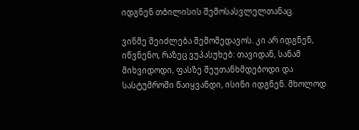იდგნენ თბილისის შემოსასვლელთანაც.

ვინმე შეიძლება შემომედავოს. კი არ იდგნენ, იწვნენო, რაზეც ვუპასუხებ: თავიდან, სანამ მიხვიდოდი, ფასზე შეუთანხმდებოდი და სასტუმროში წაიყვანდი, ისინი იდგნენ. მხოლოდ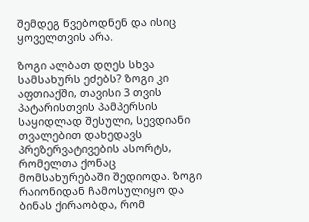შემდეგ წვებოდნენ და ისიც ყოველთვის არა.

ზოგი ალბათ დღეს სხვა სამსახურს ეძებს? ზოგი კი აფთიაქში, თავისი 3 თვის პატარისთვის პამპერსის საყიდლად შესული, სევდიანი თვალებით დახედავს პრეზერვატივების ასორტს, რომელთა ქონაც მომსახურებაში შედიოდა. ზოგი რაიონიდან ჩამოსულიყო და ბინას ქირაობდა, რომ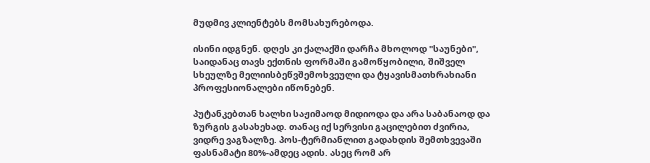მუდმივ კლიენტებს მომსახურებოდა.

ისინი იდგნენ. დღეს კი ქალაქში დარჩა მხოლოდ "საუნები", საიდანაც თავს ექთნის ფორმაში გამოწყობილი, შიშველ სხეულზე მელიისბეწვშემოხვეული და ტყავისმათხრახიანი პროფესიონალები იწონებენ.

პუტანკებთან ხალხი საჟიმაოდ მიდიოდა და არა საბანაოდ და ზურგის გასახეხად. თანაც იქ სერვისი გაცილებით ძვირია, ვიდრე ვაგზალზე. პოს-ტერმიანლით გადახდის შემთხვევაში ფასნამატი 80%-ამდეც ადის. ასეც რომ არ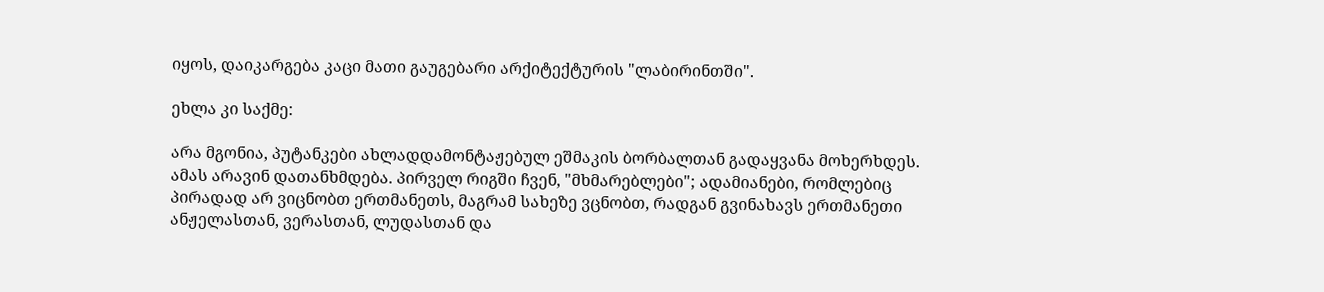იყოს, დაიკარგება კაცი მათი გაუგებარი არქიტექტურის "ლაბირინთში".

ეხლა კი საქმე:

არა მგონია, პუტანკები ახლადდამონტაჟებულ ეშმაკის ბორბალთან გადაყვანა მოხერხდეს. ამას არავინ დათანხმდება. პირველ რიგში ჩვენ, "მხმარებლები"; ადამიანები, რომლებიც პირადად არ ვიცნობთ ერთმანეთს, მაგრამ სახეზე ვცნობთ, რადგან გვინახავს ერთმანეთი ანჟელასთან, ვერასთან, ლუდასთან და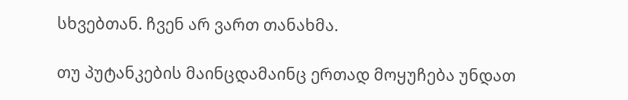სხვებთან. ჩვენ არ ვართ თანახმა.

თუ პუტანკების მაინცდამაინც ერთად მოყუჩება უნდათ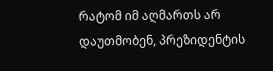რატომ იმ აღმართს არ დაუთმობენ, პრეზიდენტის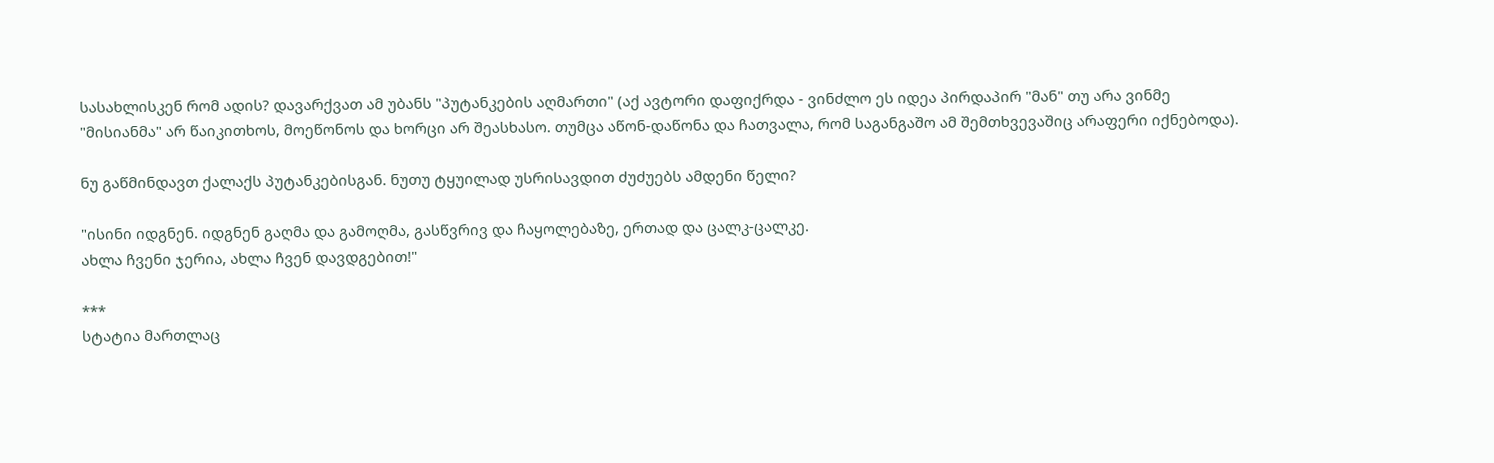სასახლისკენ რომ ადის? დავარქვათ ამ უბანს "პუტანკების აღმართი" (აქ ავტორი დაფიქრდა - ვინძლო ეს იდეა პირდაპირ "მან" თუ არა ვინმე "მისიანმა" არ წაიკითხოს, მოეწონოს და ხორცი არ შეასხასო. თუმცა აწონ-დაწონა და ჩათვალა, რომ საგანგაშო ამ შემთხვევაშიც არაფერი იქნებოდა).

ნუ გაწმინდავთ ქალაქს პუტანკებისგან. ნუთუ ტყუილად უსრისავდით ძუძუებს ამდენი წელი?

"ისინი იდგნენ. იდგნენ გაღმა და გამოღმა, გასწვრივ და ჩაყოლებაზე, ერთად და ცალკ-ცალკე.
ახლა ჩვენი ჯერია, ახლა ჩვენ დავდგებით!"

***
სტატია მართლაც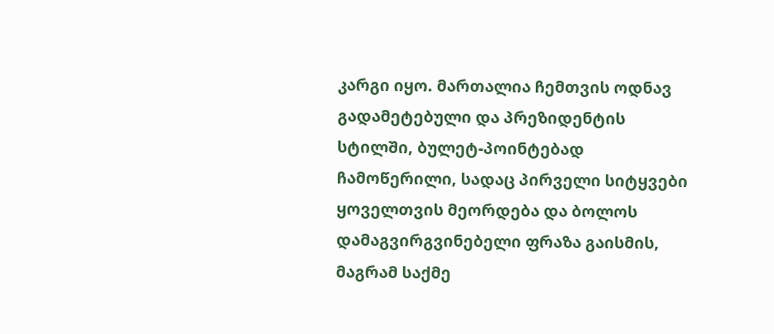კარგი იყო. მართალია ჩემთვის ოდნავ გადამეტებული და პრეზიდენტის სტილში, ბულეტ-პოინტებად ჩამოწერილი, სადაც პირველი სიტყვები ყოველთვის მეორდება და ბოლოს დამაგვირგვინებელი ფრაზა გაისმის, მაგრამ საქმე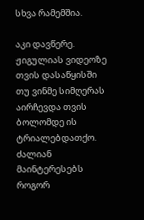სხვა რამემშია.

აკი დავწერე. ჟიგულიას ვიდეოზე თვის დასაწყისში თუ ვინმე სიმღერას აირჩევდა თვის ბოლომდე ის ტრიალებდათქო. ძალიან მაინტერესებს როგორ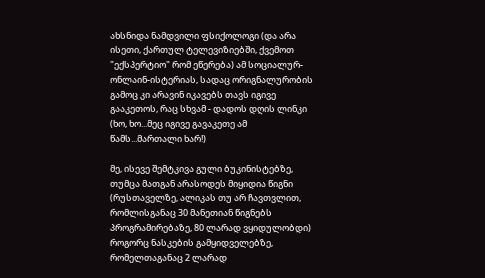ახსნიდა ნამდვილი ფსიქოლოგი (და არა ისეთი, ქართულ ტელევიზიებში, ქვემოთ "ექსპერტიო" რომ ეწერება) ამ სოციალურ-ონლაინ-ისტერიას, სადაც ორიგნალურობის გამოც კი არავინ იკავებს თავს იგივე გააკეთოს, რაც სხვამ - დადოს დღის ლინკი (ხო, ხო...მეც იგივე გავაკეთე ამ წამს...მართალი ხარ!)

მე, ისევე შემტკივა გული ბუკინისტებზე, თუმცა მათგან არასოდეს მიყიდია წიგნი (რუსთაველზე, ალიკას თუ არ ჩავთვლით, რომლისგანაც 30 მანეთიან წიგნებს პროგრამირებაზე, 80 ლარად ვყიდულობდი) როგორც ნასკების გამყიდველებზე, რომელთაგანაც 2 ლარად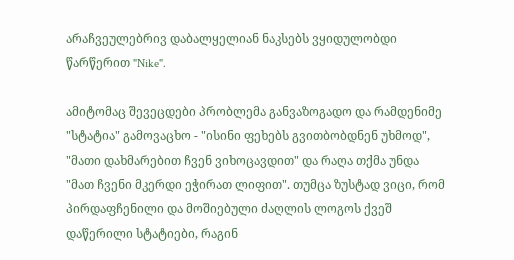არაჩვეულებრივ დაბალყელიან ნაკსებს ვყიდულობდი წარწერით "Nike".

ამიტომაც შევეცდები პრობლემა განვაზოგადო და რამდენიმე "სტატია" გამოვაცხო - "ისინი ფეხებს გვითბობდნენ უხმოდ", "მათი დახმარებით ჩვენ ვიხოცავდით" და რაღა თქმა უნდა "მათ ჩვენი მკერდი ეჭირათ ლიფით". თუმცა ზუსტად ვიცი, რომ პირდაფჩენილი და მოშიებული ძაღლის ლოგოს ქვეშ დაწერილი სტატიები, რაგინ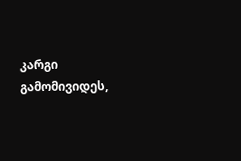კარგი გამომივიდეს,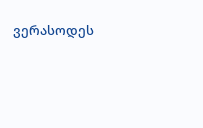ვერასოდეს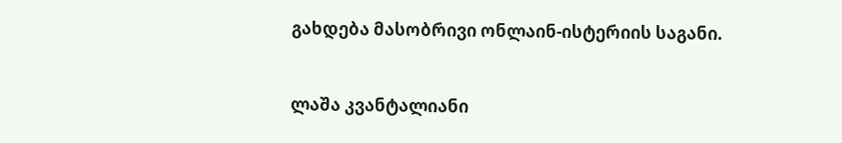გახდება მასობრივი ონლაინ-ისტერიის საგანი.


ლაშა კვანტალიანი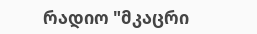რადიო "მკაცრი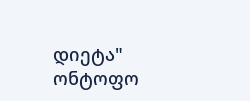დიეტა"
ონტოფო